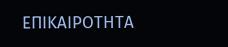ΕΠΙΚΑΙΡΟΤΗΤΑ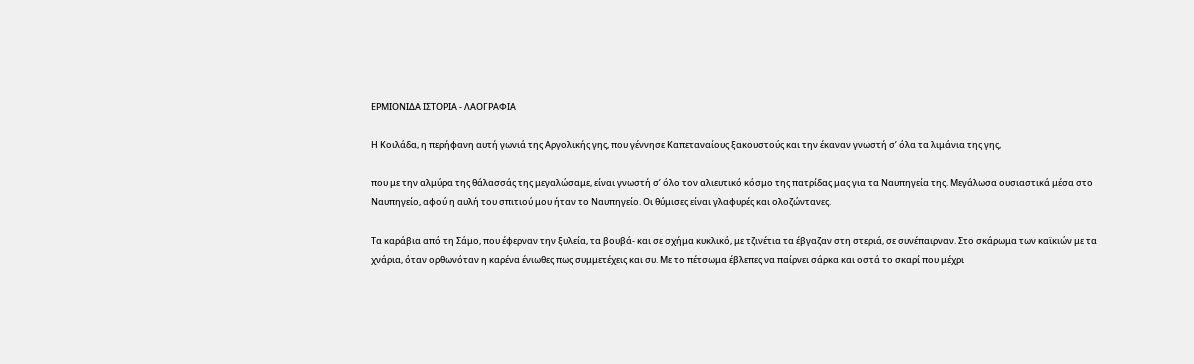ΕΡΜΙΟΝΙΔΑ ΙΣΤΟΡΙΑ - ΛΑΟΓΡΑΦΙΑ

Η Κοιλάδα, η περήφανη αυτή γωνιά της Αργολικής γης, που γέννησε Καπεταναίους ξακουστούς και την έκαναν γνωστή σ’ όλα τα λιμάνια της γης,

που με την αλμύρα της θάλασσάς της μεγαλώσαμε, είναι γνωστή σ’ όλο τον αλιευτικό κόσμο της πατρίδας μας για τα Ναυπηγεία της. Μεγάλωσα ουσιαστικά μέσα στο Ναυπηγείο, αφού η αυλή του σπιτιού μου ήταν το Ναυπηγείο. Οι θύμισες είναι γλαφυρές και ολοζώντανες.

Τα καράβια από τη Σάμο, που έφερναν την ξυλεία, τα βουβά- και σε σχήμα κυκλικό, με τζινέτια τα έβγαζαν στη στεριά, σε συνέπαιρναν. Στο σκάρωμα των καϊκιών με τα χνάρια, όταν ορθωνόταν η καρένα ένιωθες πως συμμετέχεις και συ. Με το πέτσωμα έβλεπες να παίρνει σάρκα και οστά το σκαρί που μέχρι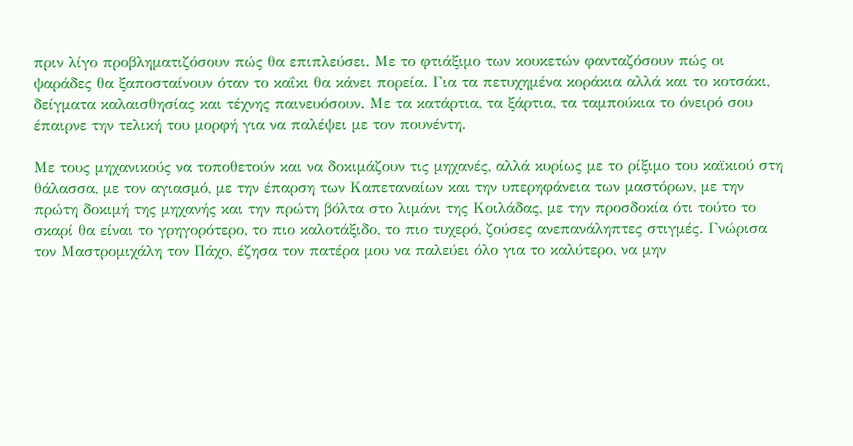πριν λίγο προβληματιζόσουν πώς θα επιπλεύσει. Με το φτιάξιμο των κουκετών φανταζόσουν πώς οι ψαράδες θα ξαποσταίνουν όταν το καΐκι θα κάνει πορεία. Για τα πετυχημένα κοράκια αλλά και το κοτσάκι, δείγματα καλαισθησίας και τέχνης παινευόσουν. Με τα κατάρτια, τα ξάρτια, τα ταμπούκια το όνειρό σου έπαιρνε την τελική του μορφή για να παλέψει με τον πουνέντη.

Με τους μηχανικούς να τοποθετούν και να δοκιμάζουν τις μηχανές, αλλά κυρίως με το ρίξιμο του καϊκιού στη θάλασσα, με τον αγιασμό, με την έπαρση των Καπεταναίων και την υπερηφάνεια των μαστόρων, με την πρώτη δοκιμή της μηχανής και την πρώτη βόλτα στο λιμάνι της Κοιλάδας, με την προσδοκία ότι τούτο το σκαρί θα είναι το γρηγορότερο, το πιο καλοτάξιδο, το πιο τυχερό, ζούσες ανεπανάληπτες στιγμές. Γνώρισα τον Μαστρομιχάλη τον Πάχο, έζησα τον πατέρα μου να παλεύει όλο για το καλύτερο, να μην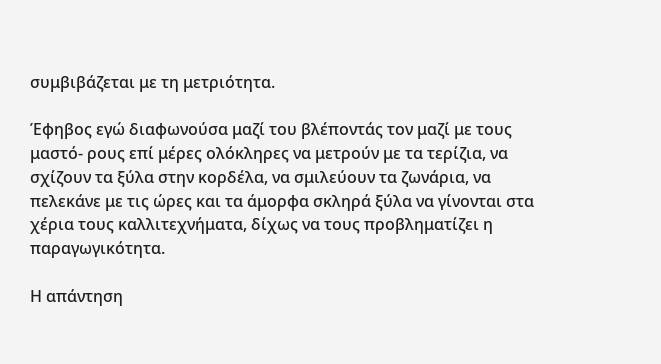συμβιβάζεται με τη μετριότητα.

Έφηβος εγώ διαφωνούσα μαζί του βλέποντάς τον μαζί με τους μαστό- ρους επί μέρες ολόκληρες να μετρούν με τα τερίζια, να σχίζουν τα ξύλα στην κορδέλα, να σμιλεύουν τα ζωνάρια, να πελεκάνε με τις ώρες και τα άμορφα σκληρά ξύλα να γίνονται στα χέρια τους καλλιτεχνήματα, δίχως να τους προβληματίζει η παραγωγικότητα.

Η απάντηση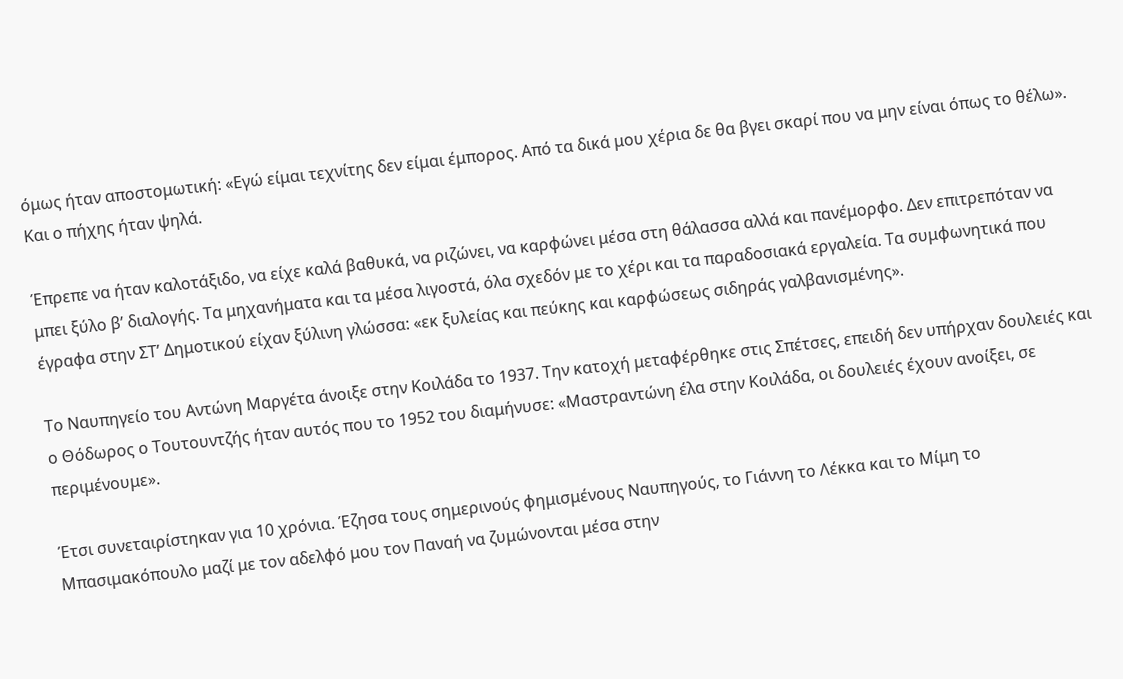όμως ήταν αποστομωτική: «Εγώ είμαι τεχνίτης δεν είμαι έμπορος. Από τα δικά μου χέρια δε θα βγει σκαρί που να μην είναι όπως το θέλω». Και ο πήχης ήταν ψηλά.

Έπρεπε να ήταν καλοτάξιδο, να είχε καλά βαθυκά, να ριζώνει, να καρφώνει μέσα στη θάλασσα αλλά και πανέμορφο. Δεν επιτρεπόταν να μπει ξύλο β’ διαλογής. Τα μηχανήματα και τα μέσα λιγοστά, όλα σχεδόν με το χέρι και τα παραδοσιακά εργαλεία. Τα συμφωνητικά που έγραφα στην ΣΤ’ Δημοτικού είχαν ξύλινη γλώσσα: «εκ ξυλείας και πεύκης και καρφώσεως σιδηράς γαλβανισμένης».

Το Ναυπηγείο του Αντώνη Μαργέτα άνοιξε στην Κοιλάδα το 1937. Την κατοχή μεταφέρθηκε στις Σπέτσες, επειδή δεν υπήρχαν δουλειές και ο Θόδωρος ο Τουτουντζής ήταν αυτός που το 1952 του διαμήνυσε: «Μαστραντώνη έλα στην Κοιλάδα, οι δουλειές έχουν ανοίξει, σε περιμένουμε».

Έτσι συνεταιρίστηκαν για 10 χρόνια. Έζησα τους σημερινούς φημισμένους Ναυπηγούς, το Γιάννη το Λέκκα και το Μίμη το Μπασιμακόπουλο μαζί με τον αδελφό μου τον Παναή να ζυμώνονται μέσα στην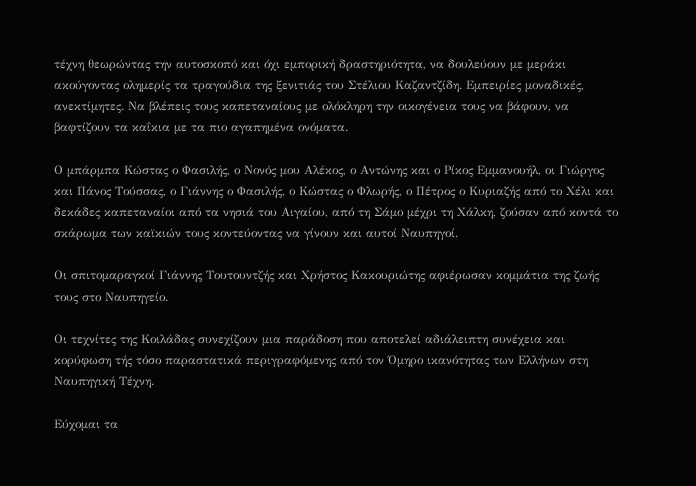τέχνη θεωρώντας την αυτοσκοπό και όχι εμπορική δραστηριότητα, να δουλεύουν με μεράκι ακούγοντας ολημερίς τα τραγούδια της ξενιτιάς του Στέλιου Καζαντζίδη. Εμπειρίες μοναδικές, ανεκτίμητες. Να βλέπεις τους καπεταναίους με ολόκληρη την οικογένεια τους να βάφουν, να βαφτίζουν τα καΐκια με τα πιο αγαπημένα ονόματα.

Ο μπάρμπα Κώστας ο Φασιλής, ο Νονός μου Αλέκος, ο Αντώνης και ο Ρίκος Εμμανουήλ, οι Γιώργος και Πάνος Τούσσας, ο Γιάννης ο Φασιλής, ο Κώστας ο Φλωρής, ο Πέτρος ο Κυριαζής από το Χέλι και δεκάδες καπεταναίοι από τα νησιά του Αιγαίου, από τη Σάμο μέχρι τη Χάλκη, ζούσαν από κοντά το σκάρωμα των καϊκιών τους κοντεύοντας να γίνουν και αυτοί Ναυπηγοί.

Οι σπιτομαραγκοί Γιάννης Τουτουντζής και Χρήστος Κακουριώτης αφιέρωσαν κομμάτια της ζωής τους στο Ναυπηγείο.

Οι τεχνίτες της Κοιλάδας συνεχίζουν μια παράδοση που αποτελεί αδιάλειπτη συνέχεια και κορύφωση τής τόσο παραστατικά περιγραφόμενης από τον Όμηρο ικανότητας των Ελλήνων στη Ναυπηγική Τέχνη.

Εύχομαι τα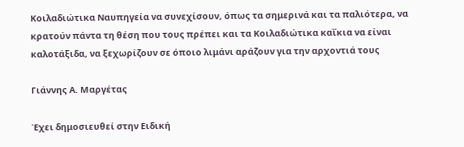Κοιλαδιώτικα Ναυπηγεία να συνεχίσουν, όπως τα σημερινά και τα παλιότερα, να κρατούν πάντα τη θέση που τους πρέπει και τα Κοιλαδιώτικα καΐκια να είναι καλοτάξιδα, να ξεχωρίζουν σε όποιο λιμάνι αράζουν για την αρχοντιά τους

Γιάννης Α. Μαργέτας

Έχει δημοσιευθεί στην Ειδική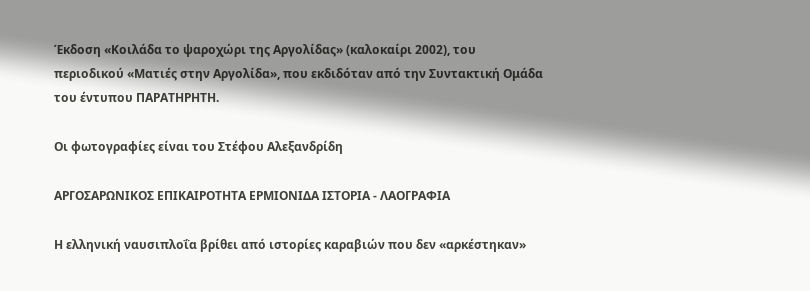Έκδοση «Κοιλάδα το ψαροχώρι της Αργολίδας» (καλοκαίρι 2002), του περιοδικού «Ματιές στην Αργολίδα», που εκδιδόταν από την Συντακτική Ομάδα του έντυπου ΠΑΡΑΤΗΡΗΤΗ.

Οι φωτογραφίες είναι του Στέφου Αλεξανδρίδη

ΑΡΓΟΣΑΡΩΝΙΚΟΣ ΕΠΙΚΑΙΡΟΤΗΤΑ ΕΡΜΙΟΝΙΔΑ ΙΣΤΟΡΙΑ - ΛΑΟΓΡΑΦΙΑ

Η ελληνική ναυσιπλοΐα βρίθει από ιστορίες καραβιών που δεν «αρκέστηκαν»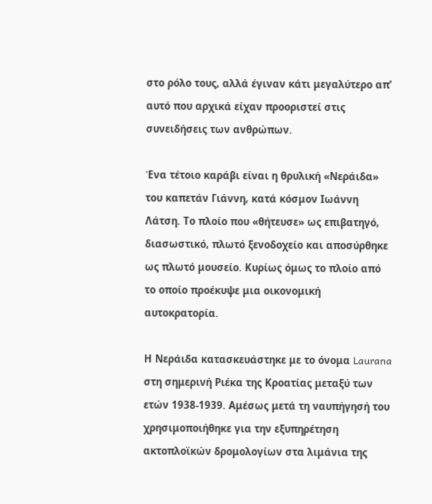στο ρόλο τους, αλλά έγιναν κάτι μεγαλύτερο απ’ αυτό που αρχικά είχαν προοριστεί στις συνειδήσεις των ανθρώπων.

Ένα τέτοιο καράβι είναι η θρυλική «Νεράιδα» του καπετάν Γιάννη, κατά κόσμον Ιωάννη Λάτση. Το πλοίο που «θήτευσε» ως επιβατηγό, διασωστικό, πλωτό ξενοδοχείο και αποσύρθηκε ως πλωτό μουσείο. Κυρίως όμως το πλοίο από το οποίο προέκυψε μια οικονομική αυτοκρατορία.

Η Νεράιδα κατασκευάστηκε με το όνομα Laurana στη σημερινή Ριέκα της Κροατίας μεταξύ των ετών 1938-1939. Αμέσως μετά τη ναυπήγησή του χρησιμοποιήθηκε για την εξυπηρέτηση ακτοπλοϊκών δρομολογίων στα λιμάνια της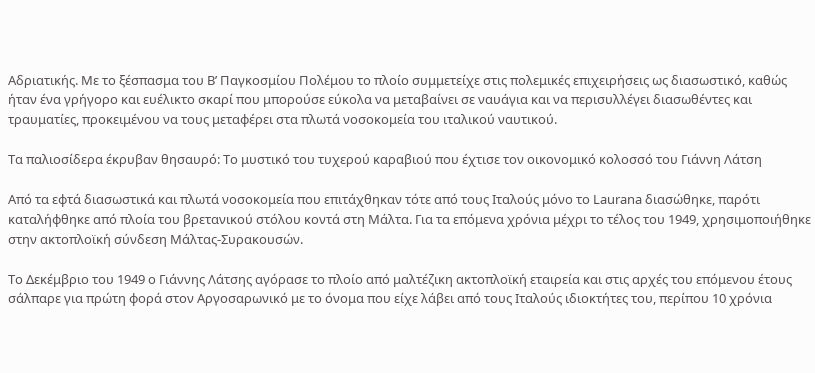Αδριατικής. Με το ξέσπασμα του Β’ Παγκοσμίου Πολέμου το πλοίο συμμετείχε στις πολεμικές επιχειρήσεις ως διασωστικό, καθώς ήταν ένα γρήγορο και ευέλικτο σκαρί που μπορούσε εύκολα να μεταβαίνει σε ναυάγια και να περισυλλέγει διασωθέντες και τραυματίες, προκειμένου να τους μεταφέρει στα πλωτά νοσοκομεία του ιταλικού ναυτικού.

Τα παλιοσίδερα έκρυβαν θησαυρό: Το μυστικό του τυχερού καραβιού που έχτισε τον οικονομικό κολοσσό του Γιάννη Λάτση

Από τα εφτά διασωστικά και πλωτά νοσοκομεία που επιτάχθηκαν τότε από τους Ιταλούς μόνο το Laurana διασώθηκε, παρότι καταλήφθηκε από πλοία του βρετανικού στόλου κοντά στη Μάλτα. Για τα επόμενα χρόνια μέχρι το τέλος του 1949, χρησιμοποιήθηκε στην ακτοπλοϊκή σύνδεση Μάλτας-Συρακουσών.

Το Δεκέμβριο του 1949 ο Γιάννης Λάτσης αγόρασε το πλοίο από μαλτέζικη ακτοπλοϊκή εταιρεία και στις αρχές του επόμενου έτους σάλπαρε για πρώτη φορά στον Αργοσαρωνικό με το όνομα που είχε λάβει από τους Ιταλούς ιδιοκτήτες του, περίπου 10 χρόνια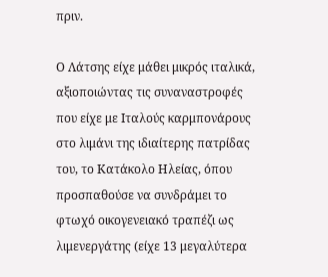πριν.

Ο Λάτσης είχε μάθει μικρός ιταλικά, αξιοποιώντας τις συναναστροφές που είχε με Ιταλούς καρμπονάρους στο λιμάνι της ιδιαίτερης πατρίδας του, το Κατάκολο Ηλείας, όπου προσπαθούσε να συνδράμει το φτωχό οικογενειακό τραπέζι ως λιμενεργάτης (είχε 13 μεγαλύτερα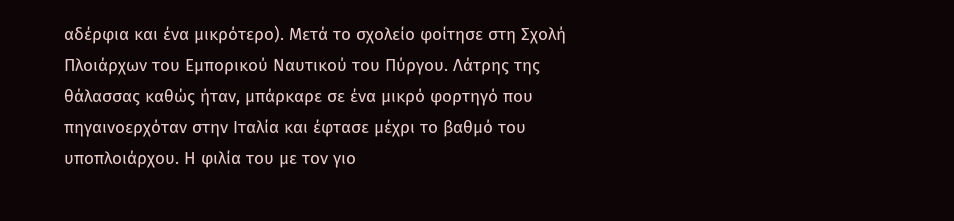αδέρφια και ένα μικρότερο). Μετά το σχολείο φοίτησε στη Σχολή Πλοιάρχων του Eμπορικού Nαυτικού του Πύργου. Λάτρης της θάλασσας καθώς ήταν, μπάρκαρε σε ένα μικρό φορτηγό που πηγαινοερχόταν στην Iταλία και έφτασε μέχρι το βαθμό του υποπλοιάρχου. Η φιλία του με τον γιο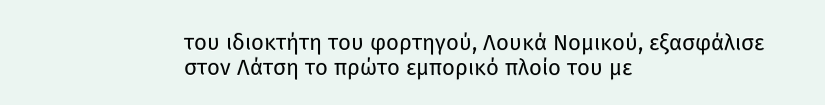του ιδιοκτήτη του φορτηγού, Λουκά Νομικού, εξασφάλισε στον Λάτση το πρώτο εμπορικό πλοίο του με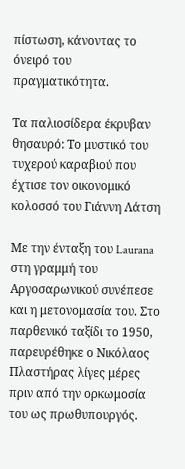πίστωση, κάνοντας το όνειρό του πραγματικότητα.

Τα παλιοσίδερα έκρυβαν θησαυρό: Το μυστικό του τυχερού καραβιού που έχτισε τον οικονομικό κολοσσό του Γιάννη Λάτση

Με την ένταξη του Laurana στη γραμμή του Αργοσαρωνικού συνέπεσε και η μετονομασία του. Στο παρθενικό ταξίδι το 1950, παρευρέθηκε ο Νικόλαος Πλαστήρας λίγες μέρες πριν από την ορκωμοσία του ως πρωθυπουργός.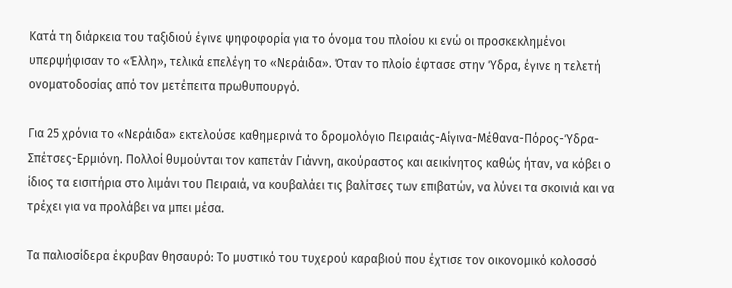Κατά τη διάρκεια του ταξιδιού έγινε ψηφοφορία για το όνομα του πλοίου κι ενώ οι προσκεκλημένοι υπερψήφισαν το «Έλλη», τελικά επελέγη το «Νεράιδα». Όταν το πλοίο έφτασε στην Ύδρα, έγινε η τελετή ονοματοδοσίας από τον μετέπειτα πρωθυπουργό.

Για 25 χρόνια το «Νεράιδα» εκτελούσε καθημερινά το δρομολόγιο Πειραιάς-Αίγινα-Μέθανα-Πόρος-Ύδρα-Σπέτσες-Ερμιόνη. Πολλοί θυμούνται τον καπετάν Γιάννη, ακούραστος και αεικίνητος καθώς ήταν, να κόβει ο ίδιος τα εισιτήρια στο λιμάνι του Πειραιά, να κουβαλάει τις βαλίτσες των επιβατών, να λύνει τα σκοινιά και να τρέχει για να προλάβει να μπει μέσα.

Τα παλιοσίδερα έκρυβαν θησαυρό: Το μυστικό του τυχερού καραβιού που έχτισε τον οικονομικό κολοσσό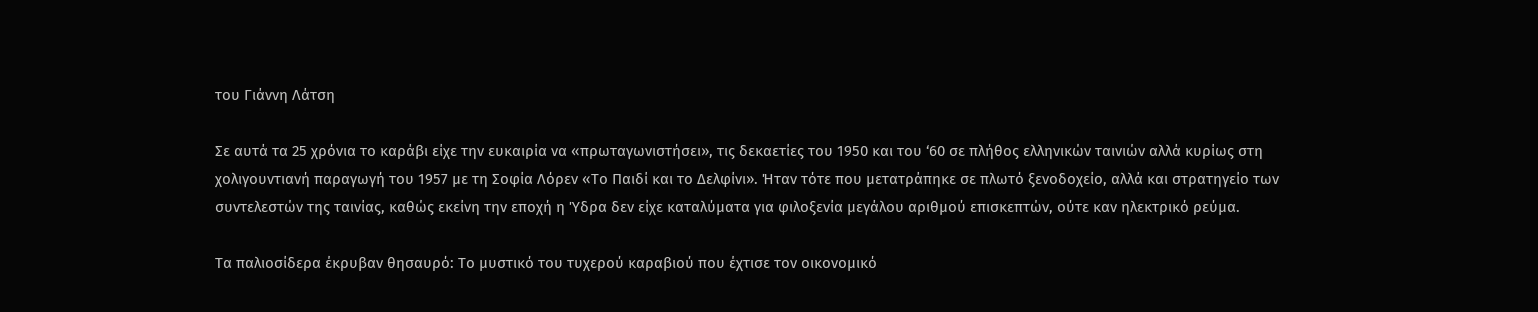του Γιάννη Λάτση

Σε αυτά τα 25 χρόνια το καράβι είχε την ευκαιρία να «πρωταγωνιστήσει», τις δεκαετίες του 1950 και του ‘60 σε πλήθος ελληνικών ταινιών αλλά κυρίως στη χολιγουντιανή παραγωγή του 1957 με τη Σοφία Λόρεν «Το Παιδί και το Δελφίνι». Ήταν τότε που μετατράπηκε σε πλωτό ξενοδοχείο, αλλά και στρατηγείο των συντελεστών της ταινίας, καθώς εκείνη την εποχή η Ύδρα δεν είχε καταλύματα για φιλοξενία μεγάλου αριθμού επισκεπτών, ούτε καν ηλεκτρικό ρεύμα.

Τα παλιοσίδερα έκρυβαν θησαυρό: Το μυστικό του τυχερού καραβιού που έχτισε τον οικονομικό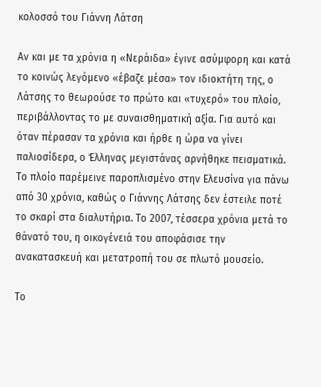κολοσσό του Γιάννη Λάτση

Αν και με τα χρόνια η «Νεράιδα» έγινε ασύμφορη και κατά το κοινώς λεγόμενο «έβαζε μέσα» τον ιδιοκτήτη της, ο Λάτσης το θεωρούσε το πρώτο και «τυχερό» του πλοίο, περιβάλλοντας το με συναισθηματική αξία. Για αυτό και όταν πέρασαν τα χρόνια και ήρθε η ώρα να γίνει παλιοσίδερα, ο Έλληνας μεγιστάνας αρνήθηκε πεισματικά. Το πλοίο παρέμεινε παροπλισμένο στην Ελευσίνα για πάνω από 30 χρόνια, καθώς ο Γιάννης Λάτσης δεν έστειλε ποτέ το σκαρί στα διαλυτήρια. Το 2007, τέσσερα χρόνια μετά το θάνατό του, η οικογένειά του αποφάσισε την ανακατασκευή και μετατροπή του σε πλωτό μουσείο.

Το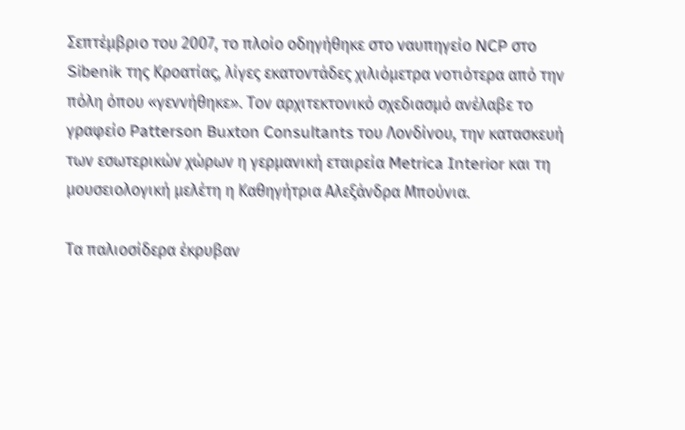Σεπτέμβριο του 2007, το πλοίο οδηγήθηκε στο ναυπηγείο NCP στο Sibenik της Κροατίας, λίγες εκατοντάδες χιλιόμετρα νοτιότερα από την πόλη όπου «γεννήθηκε». Τον αρχιτεκτονικό σχεδιασμό ανέλαβε το γραφείο Patterson Buxton Consultants του Λονδίνου, την κατασκευή των εσωτερικών χώρων η γερμανική εταιρεία Metrica Interior και τη μουσειολογική μελέτη η Καθηγήτρια Αλεξάνδρα Μπούνια.

Τα παλιοσίδερα έκρυβαν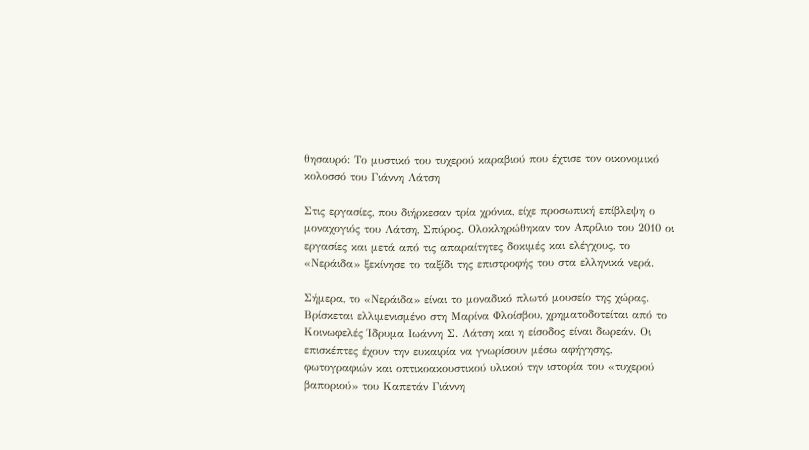θησαυρό: Το μυστικό του τυχερού καραβιού που έχτισε τον οικονομικό κολοσσό του Γιάννη Λάτση

Στις εργασίες, που διήρκεσαν τρία χρόνια, είχε προσωπική επίβλεψη ο μοναχογιός του Λάτση, Σπύρος. Ολοκληρώθηκαν τον Απρίλιο του 2010 οι εργασίες και μετά από τις απαραίτητες δοκιμές και ελέγχους, το «Νεράιδα» ξεκίνησε το ταξίδι της επιστροφής του στα ελληνικά νερά.

Σήμερα, το «Νεράιδα» είναι το μοναδικό πλωτό μουσείο της χώρας. Βρίσκεται ελλιμενισμένο στη Μαρίνα Φλοίσβου, χρηματοδοτείται από το Κοινωφελές Ίδρυμα Ιωάννη Σ. Λάτση και η είσοδος είναι δωρεάν. Οι επισκέπτες έχουν την ευκαιρία να γνωρίσουν μέσω αφήγησης, φωτογραφιών και οπτικοακουστικού υλικού την ιστορία του «τυχερού βαποριού» του Καπετάν Γιάννη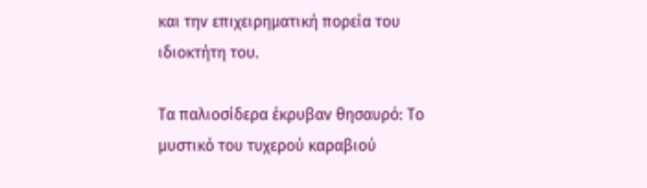και την επιχειρηματική πορεία του ιδιοκτήτη του.

Τα παλιοσίδερα έκρυβαν θησαυρό: Το μυστικό του τυχερού καραβιού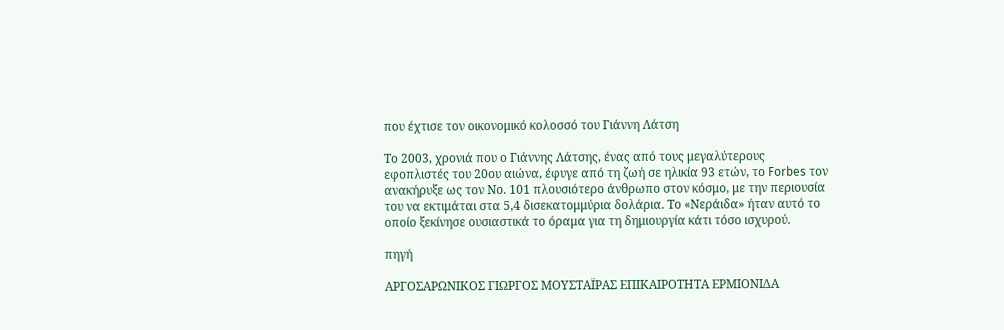που έχτισε τον οικονομικό κολοσσό του Γιάννη Λάτση

Το 2003, χρονιά που ο Γιάννης Λάτσης, ένας από τους μεγαλύτερους εφοπλιστές του 20ου αιώνα, έφυγε από τη ζωή σε ηλικία 93 ετών, το Forbes τον ανακήρυξε ως τον Νο. 101 πλουσιότερο άνθρωπο στον κόσμο, με την περιουσία του να εκτιμάται στα 5,4 δισεκατομμύρια δολάρια. Το «Νεράιδα» ήταν αυτό το οποίο ξεκίνησε ουσιαστικά το όραμα για τη δημιουργία κάτι τόσο ισχυρού.

πηγή

ΑΡΓΟΣΑΡΩΝΙΚΟΣ ΓΙΩΡΓΟΣ ΜΟΥΣΤΑΪΡΑΣ ΕΠΙΚΑΙΡΟΤΗΤΑ ΕΡΜΙΟΝΙΔΑ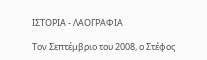ΙΣΤΟΡΙΑ - ΛΑΟΓΡΑΦΙΑ

Τον Σεπτέμβριο του 2008, ο Στέφος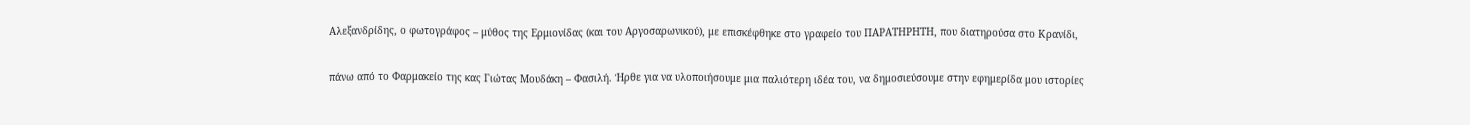Αλεξανδρίδης, ο φωτογράφος – μύθος της Ερμιονίδας (και του Αργοσαρωνικού), με επισκέφθηκε στο γραφείο του ΠΑΡΑΤΗΡΗΤΗ, που διατηρούσα στο Κρανίδι,

πάνω από το Φαρμακείο της κας Γιώτας Μουδάκη – Φασιλή. Ήρθε για να υλοποιήσουμε μια παλιότερη ιδέα του, να δημοσιεύσουμε στην εφημερίδα μου ιστορίες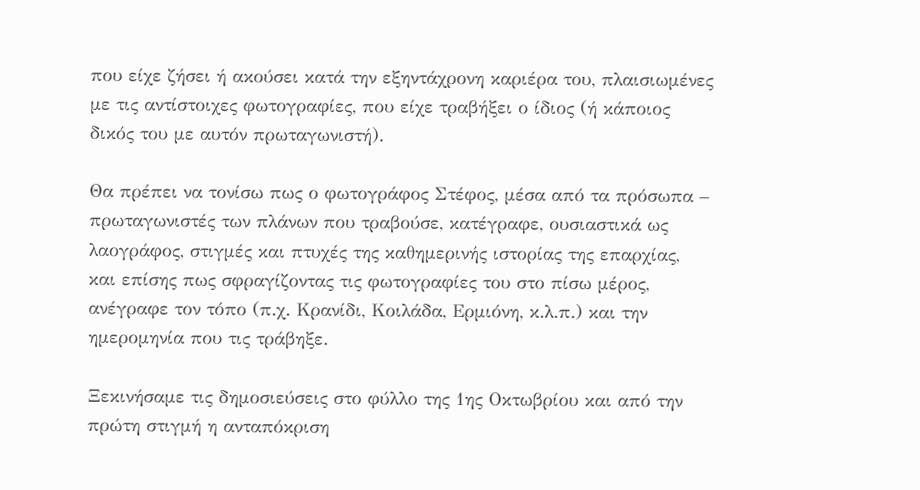που είχε ζήσει ή ακούσει κατά την εξηντάχρονη καριέρα του, πλαισιωμένες με τις αντίστοιχες φωτογραφίες, που είχε τραβήξει ο ίδιος (ή κάποιος δικός του με αυτόν πρωταγωνιστή).

Θα πρέπει να τονίσω πως ο φωτογράφος Στέφος, μέσα από τα πρόσωπα – πρωταγωνιστές των πλάνων που τραβούσε, κατέγραφε, ουσιαστικά ως λαογράφος, στιγμές και πτυχές της καθημερινής ιστορίας της επαρχίας, και επίσης πως σφραγίζοντας τις φωτογραφίες του στο πίσω μέρος, ανέγραφε τον τόπο (π.χ. Κρανίδι, Κοιλάδα, Ερμιόνη, κ.λ.π.) και την ημερομηνία που τις τράβηξε.

Ξεκινήσαμε τις δημοσιεύσεις στο φύλλο της 1ης Οκτωβρίου και από την πρώτη στιγμή η ανταπόκριση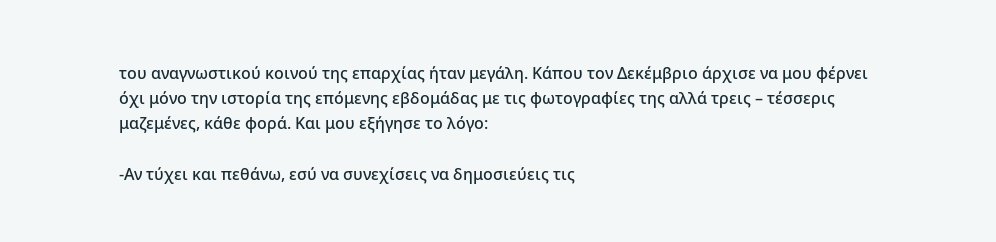του αναγνωστικού κοινού της επαρχίας ήταν μεγάλη. Κάπου τον Δεκέμβριο άρχισε να μου φέρνει όχι μόνο την ιστορία της επόμενης εβδομάδας με τις φωτογραφίες της αλλά τρεις – τέσσερις μαζεμένες, κάθε φορά. Και μου εξήγησε το λόγο:

-Αν τύχει και πεθάνω, εσύ να συνεχίσεις να δημοσιεύεις τις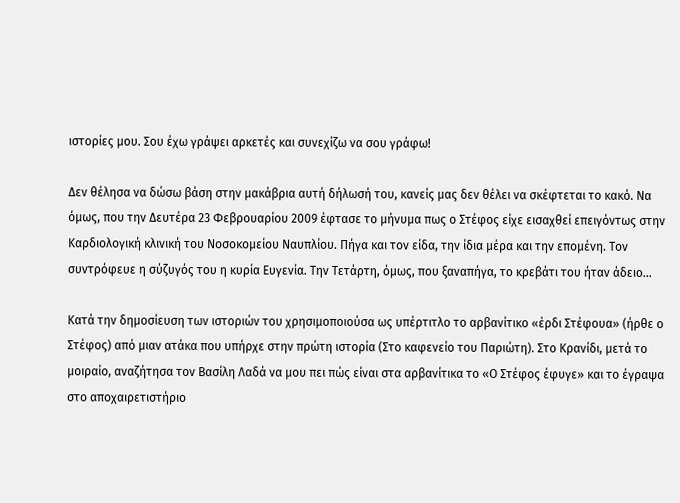ιστορίες μου. Σου έχω γράψει αρκετές και συνεχίζω να σου γράφω!

Δεν θέλησα να δώσω βάση στην μακάβρια αυτή δήλωσή του, κανείς μας δεν θέλει να σκέφτεται το κακό. Να όμως, που την Δευτέρα 23 Φεβρουαρίου 2009 έφτασε το μήνυμα πως ο Στέφος είχε εισαχθεί επειγόντως στην Καρδιολογική κλινική του Νοσοκομείου Ναυπλίου. Πήγα και τον είδα, την ίδια μέρα και την επομένη. Τον συντρόφευε η σύζυγός του η κυρία Ευγενία. Την Τετάρτη, όμως, που ξαναπήγα, το κρεβάτι του ήταν άδειο…

Κατά την δημοσίευση των ιστοριών του χρησιμοποιούσα ως υπέρτιτλο το αρβανίτικο «έρδι Στέφουα» (ήρθε ο Στέφος) από μιαν ατάκα που υπήρχε στην πρώτη ιστορία (Στο καφενείο του Παριώτη). Στο Κρανίδι, μετά το μοιραίο, αναζήτησα τον Βασίλη Λαδά να μου πει πώς είναι στα αρβανίτικα το «Ο Στέφος έφυγε» και το έγραψα στο αποχαιρετιστήριο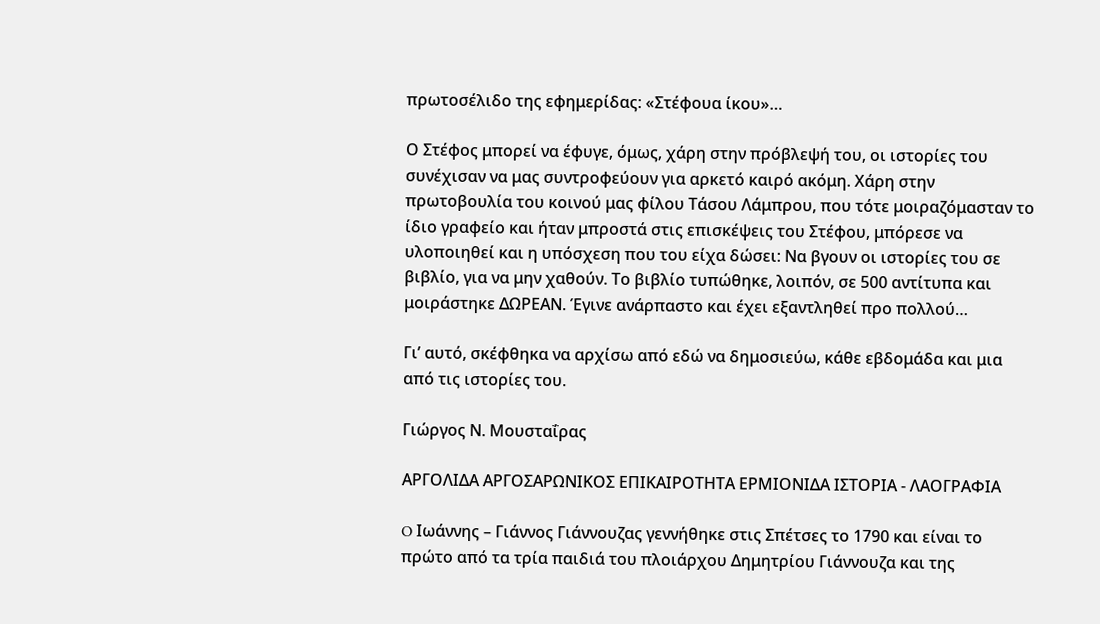πρωτοσέλιδο της εφημερίδας: «Στέφουα ίκου»…

Ο Στέφος μπορεί να έφυγε, όμως, χάρη στην πρόβλεψή του, οι ιστορίες του συνέχισαν να μας συντροφεύουν για αρκετό καιρό ακόμη. Χάρη στην πρωτοβουλία του κοινού μας φίλου Τάσου Λάμπρου, που τότε μοιραζόμασταν το ίδιο γραφείο και ήταν μπροστά στις επισκέψεις του Στέφου, μπόρεσε να υλοποιηθεί και η υπόσχεση που του είχα δώσει: Να βγουν οι ιστορίες του σε βιβλίο, για να μην χαθούν. Το βιβλίο τυπώθηκε, λοιπόν, σε 500 αντίτυπα και μοιράστηκε ΔΩΡΕΑΝ. Έγινε ανάρπαστο και έχει εξαντληθεί προ πολλού…

Γι’ αυτό, σκέφθηκα να αρχίσω από εδώ να δημοσιεύω, κάθε εβδομάδα και μια από τις ιστορίες του.

Γιώργος Ν. Μουσταΐρας

ΑΡΓΟΛΙΔΑ ΑΡΓΟΣΑΡΩΝΙΚΟΣ ΕΠΙΚΑΙΡΟΤΗΤΑ ΕΡΜΙΟΝΙΔΑ ΙΣΤΟΡΙΑ - ΛΑΟΓΡΑΦΙΑ

O Ιωάννης – Γιάννος Γιάννουζας γεννήθηκε στις Σπέτσες το 1790 και είναι το πρώτο από τα τρία παιδιά του πλοιάρχου Δημητρίου Γιάννουζα και της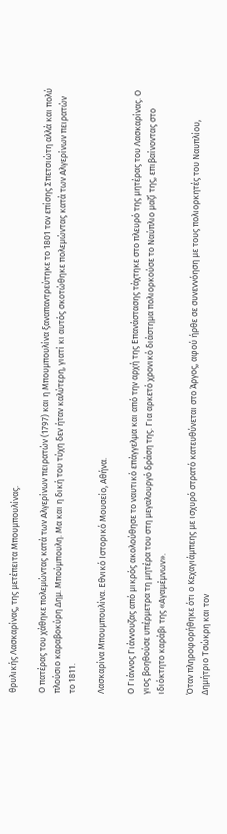θρυλικής Λασκαρίνας, της μετέπειτα Μπουμπουλίνας.

Ο πατέρας του χάθηκε πολεμώντας κατά των Αλγερίνων πειρατών (1797) και η Μπουμπουλίνα ξαναπαντρεύτηκε το 1801 τον επίσης Σπετσιώτη αλλά και πολύ πλούσιο καραβοκύρη Δημ. Μπούμπουλη. Μα και η δική του τύχη δεν ήταν καλύτερη, γιατί κι αυτός σκοτώθηκε πολεμώντας κατά των Αλγερίνων πειρατών το 1811.

Λασκαρίνα Μπουμπουλίνα. Εθνικό Ιστορικό Μουσείο, Αθήνα.

Ο Γιάννος Γιάννουζας από μικρός ακολούθησε το ναυτικό επάγγελμα και από την αρχή της Επανάστασης τάχτηκε στο πλευρό της μητέρας του Λασκαρίνας. Ο γιος βοηθούσε υπέρμετρα τη μητέρα του στη μεγαλουργό δράση της. Για αρκετό χρονικό διάστημα πολιορκούσε το Ναύπλιο μαζί της, επιβαίνοντας στο ιδιόκτητο καράβι της «Αγαμέμνων».

Όταν πληροφορήθηκε ότι ο Κεχαγιάμπεης με ισχυρό στρατό κατευθύνεται στο Άργος, αφού ήρθε σε συνεννόηση με τους πολιορκητές του Ναυπλίου, Δημήτριο Τσώκρη και τον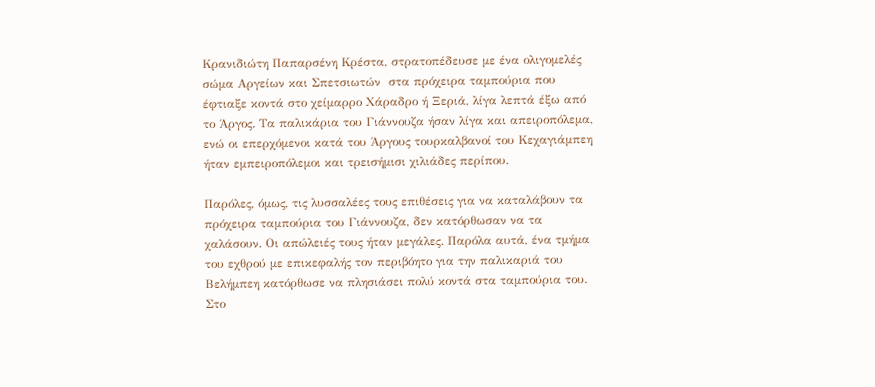Κρανιδιώτη Παπαρσένη Κρέστα, στρατοπέδευσε με ένα ολιγομελές σώμα Αργείων και Σπετσιωτών  στα πρόχειρα ταμπούρια που έφτιαξε κοντά στο χείμαρρο Χάραδρο ή Ξεριά, λίγα λεπτά έξω από το Άργος. Τα παλικάρια του Γιάννουζα ήσαν λίγα και απειροπόλεμα, ενώ οι επερχόμενοι κατά του Άργους τουρκαλβανοί του Κεχαγιάμπεη ήταν εμπειροπόλεμοι και τρεισήμισι χιλιάδες περίπου.

Παρόλες, όμως, τις λυσσαλέες τους επιθέσεις για να καταλάβουν τα πρόχειρα ταμπούρια του Γιάννουζα, δεν κατόρθωσαν να τα χαλάσουν. Οι απώλειές τους ήταν μεγάλες. Παρόλα αυτά, ένα τμήμα του εχθρού με επικεφαλής τον περιβόητο για την παλικαριά του Βελήμπεη κατόρθωσε να πλησιάσει πολύ κοντά στα ταμπούρια του. Στο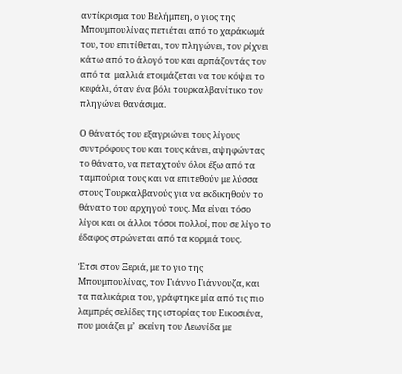αντίκρισμα του Βελήμπεη, ο γιος της Μπουμπουλίνας πετιέται από το χαράκωμά του, του επιτίθεται, τον πληγώνει, τον ρίχνει κάτω από το άλογό του και αρπάζοντάς τον από τα  μαλλιά ετοιμάζεται να του κόψει το κεφάλι, όταν ένα βόλι τουρκαλβανίτικο τον πληγώνει θανάσιμα.

Ο θάνατός του εξαγριώνει τους λίγους συντρόφους του και τους κάνει, αψηφώντας το θάνατο, να πεταχτούν όλοι έξω από τα ταμπούρια τους και να επιτεθούν με λύσσα στους Τουρκαλβανούς για να εκδικηθούν το θάνατο του αρχηγού τους. Μα είναι τόσο λίγοι και οι άλλοι τόσοι πολλοί, που σε λίγο το έδαφος στρώνεται από τα κορμιά τους.

Έτσι στον Ξεριά, με το γιο της Μπουμπουλίνας, τον Γιάννο Γιάννουζα, και τα παλικάρια του, γράφτηκε μία από τις πιο λαμπρές σελίδες της ιστορίας του Εικοσιένα, που μοιάζει μ’  εκείνη του Λεωνίδα με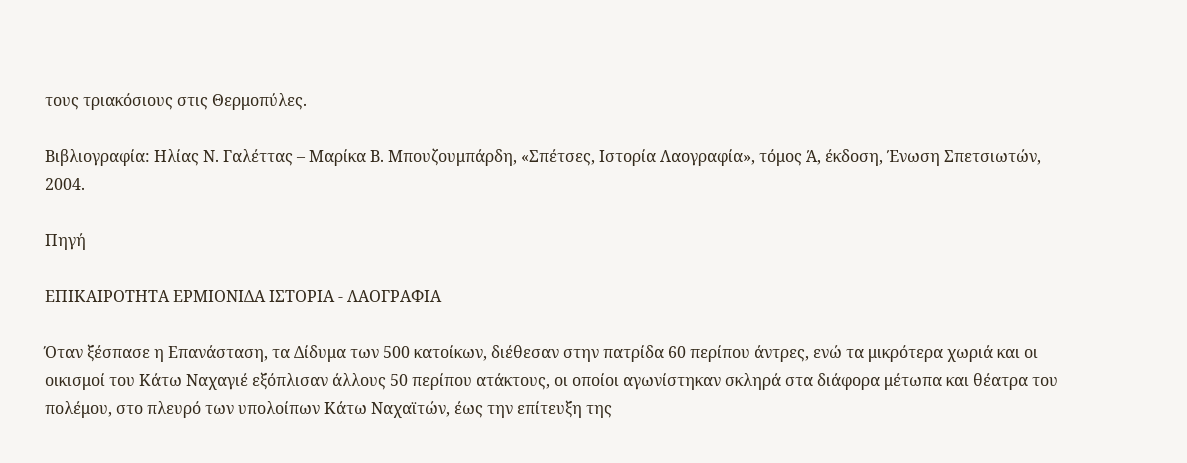τους τριακόσιους στις Θερμοπύλες.

Βιβλιογραφία: Ηλίας Ν. Γαλέττας – Μαρίκα Β. Μπουζουμπάρδη, «Σπέτσες, Ιστορία Λαογραφία», τόμος Ά, έκδοση, Ένωση Σπετσιωτών, 2004.

Πηγή

ΕΠΙΚΑΙΡΟΤΗΤΑ ΕΡΜΙΟΝΙΔΑ ΙΣΤΟΡΙΑ - ΛΑΟΓΡΑΦΙΑ

Όταν ξέσπασε η Επανάσταση, τα Δίδυμα των 500 κατοίκων, διέθεσαν στην πατρίδα 60 περίπου άντρες, ενώ τα μικρότερα χωριά και οι οικισμοί του Κάτω Ναχαγιέ εξόπλισαν άλλους 50 περίπου ατάκτους, οι οποίοι αγωνίστηκαν σκληρά στα διάφορα μέτωπα και θέατρα του πολέμου, στο πλευρό των υπολοίπων Κάτω Ναχαϊτών, έως την επίτευξη της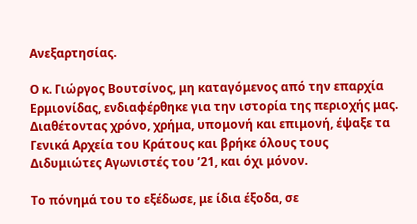Ανεξαρτησίας.

Ο κ. Γιώργος Βουτσίνος, μη καταγόμενος από την επαρχία Ερμιονίδας, ενδιαφέρθηκε για την ιστορία της περιοχής μας. Διαθέτοντας χρόνο, χρήμα, υπομονή και επιμονή, έψαξε τα Γενικά Αρχεία του Κράτους και βρήκε όλους τους Διδυμιώτες Αγωνιστές του ’21, και όχι μόνον.

Το πόνημά του το εξέδωσε, με ίδια έξοδα, σε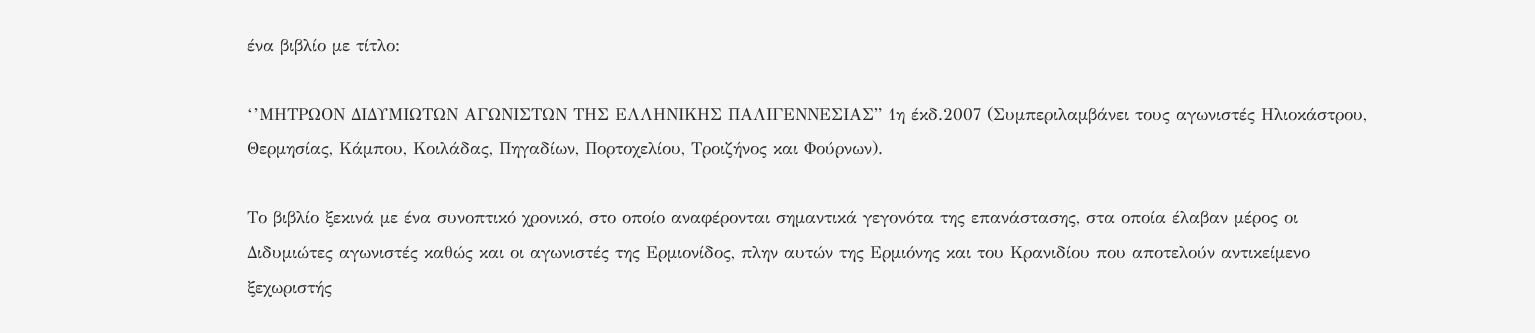ένα βιβλίο με τίτλο:

‘’ΜΗΤΡΩΟΝ ΔΙΔΥΜΙΩΤΩΝ ΑΓΩΝΙΣΤΩΝ ΤΗΣ ΕΛΛΗΝΙΚΗΣ ΠΑΛΙΓΕΝΝΕΣΙΑΣ” 1η έκδ.2007 (Συμπεριλαμβάνει τους αγωνιστές Ηλιοκάστρου, Θερμησίας, Κάμπου, Κοιλάδας, Πηγαδίων, Πορτοχελίου, Τροιζήνος και Φούρνων).

Το βιβλίο ξεκινά με ένα συνοπτικό χρονικό, στο οποίο αναφέρονται σημαντικά γεγονότα της επανάστασης, στα οποία έλαβαν μέρος οι Διδυμιώτες αγωνιστές καθώς και οι αγωνιστές της Ερμιονίδος, πλην αυτών της Ερμιόνης και του Κρανιδίου που αποτελούν αντικείμενο ξεχωριστής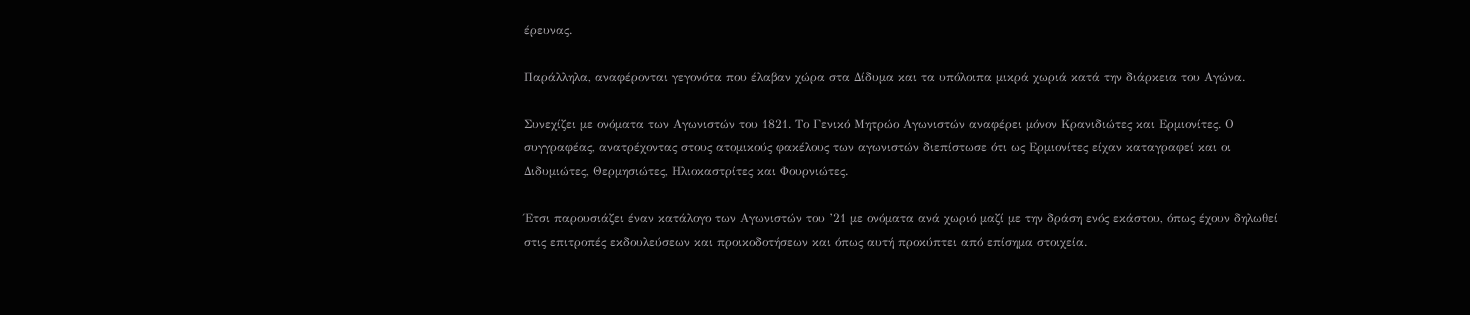έρευνας.

Παράλληλα, αναφέρονται γεγονότα που έλαβαν χώρα στα Δίδυμα και τα υπόλοιπα μικρά χωριά κατά την διάρκεια του Αγώνα.

Συνεχίζει με ονόματα των Αγωνιστών του 1821. Το Γενικό Μητρώο Αγωνιστών αναφέρει μόνον Κρανιδιώτες και Ερμιονίτες. Ο συγγραφέας, ανατρέχοντας στους ατομικούς φακέλους των αγωνιστών διεπίστωσε ότι ως Ερμιονίτες είχαν καταγραφεί και οι Διδυμιώτες, Θερμησιώτες, Ηλιοκαστρίτες και Φουρνιώτες.

Έτσι παρουσιάζει έναν κατάλογο των Αγωνιστών του ’21 με ονόματα ανά χωριό μαζί με την δράση ενός εκάστου, όπως έχουν δηλωθεί στις επιτροπές εκδουλεύσεων και προικοδοτήσεων και όπως αυτή προκύπτει από επίσημα στοιχεία.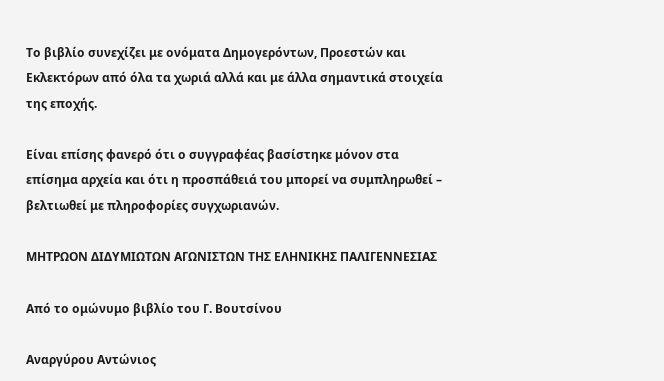Το βιβλίο συνεχίζει με ονόματα Δημογερόντων, Προεστών και Εκλεκτόρων από όλα τα χωριά αλλά και με άλλα σημαντικά στοιχεία της εποχής.

Είναι επίσης φανερό ότι ο συγγραφέας βασίστηκε μόνον στα επίσημα αρχεία και ότι η προσπάθειά του μπορεί να συμπληρωθεί – βελτιωθεί με πληροφορίες συγχωριανών.

ΜΗΤΡΩΟΝ ΔΙΔΥΜΙΩΤΩΝ ΑΓΩΝΙΣΤΩΝ ΤΗΣ ΕΛΗΝΙΚΗΣ ΠΑΛΙΓΕΝΝΕΣΙΑΣ

Από το ομώνυμο βιβλίο του Γ. Βουτσίνου

Αναργύρου Αντώνιος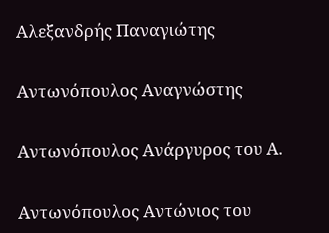Αλεξανδρής Παναγιώτης

Αντωνόπουλος Αναγνώστης

Αντωνόπουλος Ανάργυρος του Α.

Αντωνόπουλος Αντώνιος του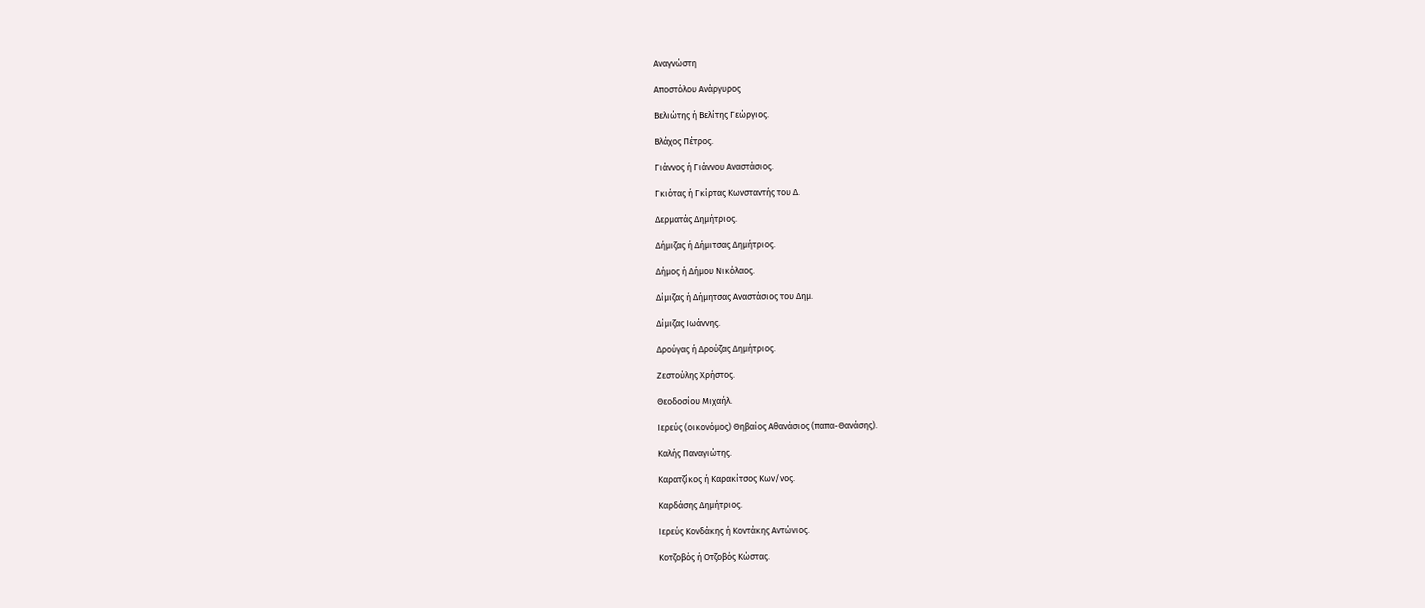Αναγνώστη

Αποστόλου Ανάργυρος

Βελιώτης ή Βελίτης Γεώργιος.

Βλάχος Πέτρος.

Γιάννος ή Γιάννου Αναστάσιος.

Γκιότας ή Γκίρτας Κωνσταντής του Δ.

Δερματάς Δημήτριος.

Δήμιζας ή Δήμιτσας Δημήτριος.

Δήμος ή Δήμου Νικόλαος.

Δίμιζας ή Δήμητσας Αναστάσιος του Δημ.

Δίμιζας Ιωάννης.

Δρούγας ή Δρούζας Δημήτριος.

Ζεστούλης Χρήστος.

Θεοδοσίου Μιχαήλ.

Ιερεύς (οικονόμος) Θηβαίος Αθανάσιος (παπα-Θανάσης).

Καλής Παναγιώτης.

Καρατζίκος ή Καρακίτσος Κων/νος.

Καρδάσης Δημήτριος.

Ιερεύς Κονδάκης ή Κοντάκης Αντώνιος.

Κοτζοβός ή Οτζοβός Κώστας.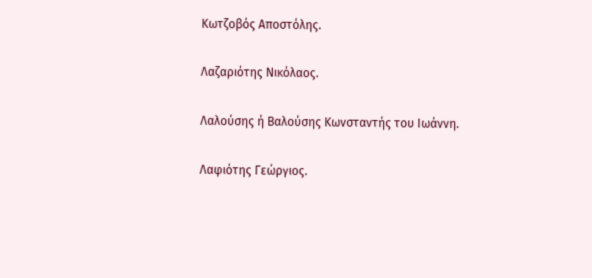Κωτζοβός Αποστόλης.

Λαζαριότης Νικόλαος.

Λαλούσης ή Βαλούσης Κωνσταντής του Ιωάννη.

Λαφιότης Γεώργιος.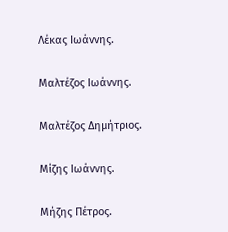Λέκας Ιωάννης.

Μαλτέζος Ιωάννης.

Μαλτέζος Δημήτριος.

Μίζης Ιωάννης.

Μήζης Πέτρος.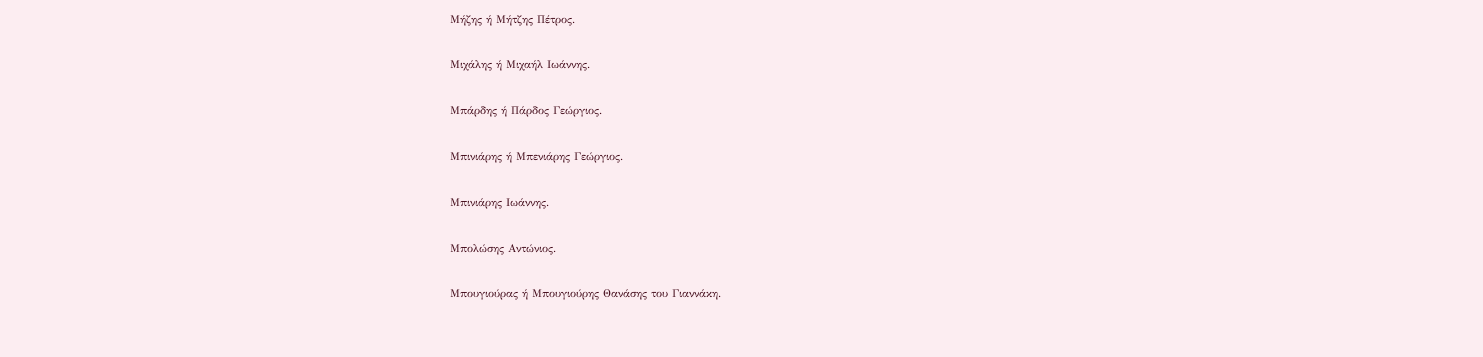Μήζης ή Μήτζης Πέτρος.

Μιχάλης ή Μιχαήλ Ιωάννης.

Μπάρδης ή Πάρδος Γεώργιος.

Μπινιάρης ή Μπενιάρης Γεώργιος.

Μπινιάρης Ιωάννης.

Μπολώσης Αντώνιος.

Μπουγιούρας ή Μπουγιούρης Θανάσης του Γιαννάκη.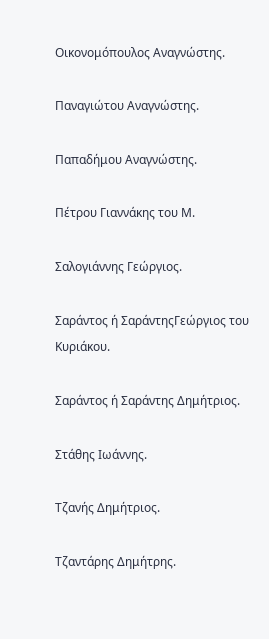Οικονομόπουλος Αναγνώστης.

Παναγιώτου Αναγνώστης.

Παπαδήμου Αναγνώστης.

Πέτρου Γιαννάκης του Μ.

Σαλογιάννης Γεώργιος.

Σαράντος ή ΣαράντηςΓεώργιος του Κυριάκου.

Σαράντος ή Σαράντης Δημήτριος.

Στάθης Ιωάννης.

Τζανής Δημήτριος.

Τζαντάρης Δημήτρης.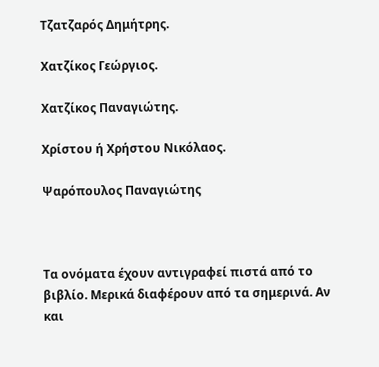Τζατζαρός Δημήτρης.

Χατζίκος Γεώργιος.

Χατζίκος Παναγιώτης.

Χρίστου ή Χρήστου Νικόλαος.

Ψαρόπουλος Παναγιώτης



Τα ονόματα έχουν αντιγραφεί πιστά από το βιβλίο. Μερικά διαφέρουν από τα σημερινά. Αν και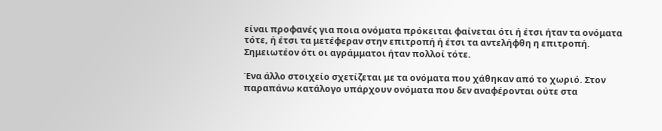είναι προφανές για ποια ονόματα πρόκειται φαίνεται ότι ή έτσι ήταν τα ονόματα τότε, ή έτσι τα μετέφεραν στην επιτροπή ή έτσι τα αντελήφθη η επιτροπή. Σημειωτέον ότι οι αγράμματοι ήταν πολλοί τότε.

Ένα άλλο στοιχείο σχετίζεται με τα ονόματα που χάθηκαν από το χωριό. Στον παραπάνω κατάλογο υπάρχουν ονόματα που δεν αναφέρονται ούτε στα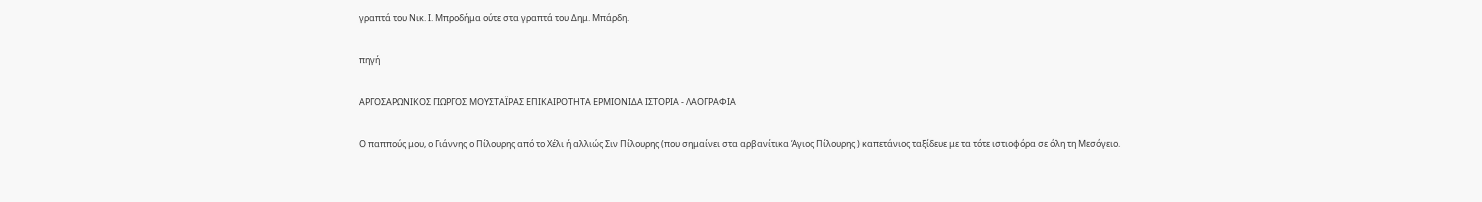γραπτά του Νικ. Ι. Μπροδήμα ούτε στα γραπτά του Δημ. Μπάρδη.

πηγή

ΑΡΓΟΣΑΡΩΝΙΚΟΣ ΓΙΩΡΓΟΣ ΜΟΥΣΤΑΪΡΑΣ ΕΠΙΚΑΙΡΟΤΗΤΑ ΕΡΜΙΟΝΙΔΑ ΙΣΤΟΡΙΑ - ΛΑΟΓΡΑΦΙΑ

Ο παππούς μου, ο Γιάννης ο Πίλουρης από το Χέλι ή αλλιώς Σιν Πίλουρης (που σημαίνει στα αρβανίτικα Άγιος Πίλουρης ) καπετάνιος ταξίδευε με τα τότε ιστιοφόρα σε όλη τη Μεσόγειο.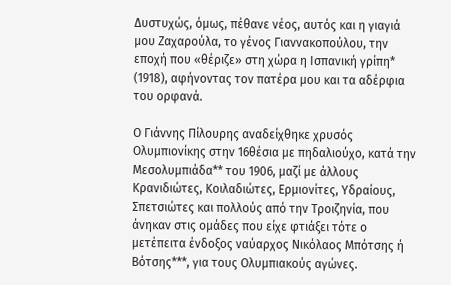Δυστυχώς, όμως, πέθανε νέος, αυτός και η γιαγιά μου Ζαχαρούλα, το γένος Γιαννακοπούλου, την εποχή που «θέριζε» στη χώρα η Ισπανική γρίπη* (1918), αφήνοντας τον πατέρα μου και τα αδέρφια του ορφανά.

Ο Γιάννης Πίλουρης αναδείχθηκε χρυσός Ολυμπιονίκης στην 16θέσια με πηδαλιούχο, κατά την Μεσολυμπιάδα** του 1906, μαζί με άλλους Κρανιδιώτες, Κοιλαδιώτες, Ερμιονίτες, Υδραίους, Σπετσιώτες και πολλούς από την Τροιζηνία, που άνηκαν στις ομάδες που είχε φτιάξει τότε ο μετέπειτα ένδοξος ναύαρχος Νικόλαος Μπότσης ή Βότσης***, για τους Ολυμπιακούς αγώνες.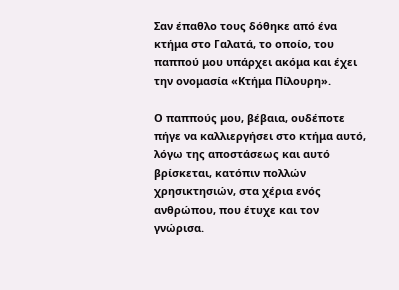Σαν έπαθλο τους δόθηκε από ένα κτήμα στο Γαλατά, το οποίο, του παππού μου υπάρχει ακόμα και έχει την ονομασία «Κτήμα Πίλουρη».

Ο παππούς μου, βέβαια, ουδέποτε πήγε να καλλιεργήσει στο κτήμα αυτό, λόγω της αποστάσεως και αυτό βρίσκεται, κατόπιν πολλών χρησικτησιών, στα χέρια ενός ανθρώπου, που έτυχε και τον γνώρισα.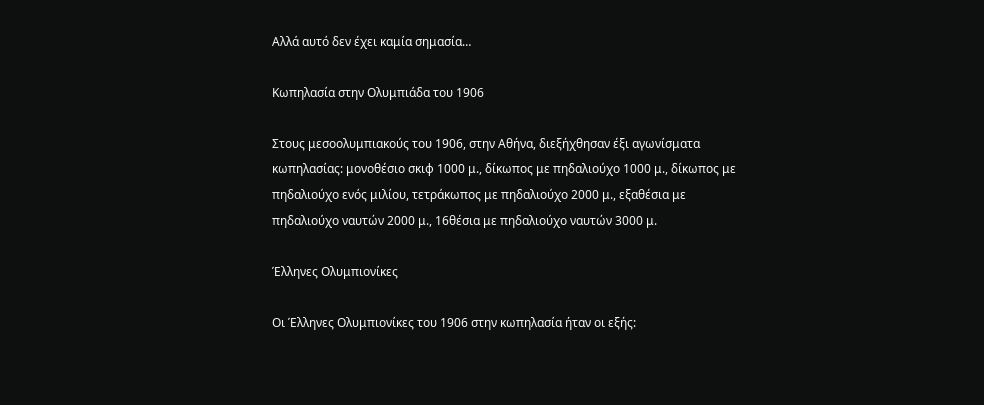Αλλά αυτό δεν έχει καμία σημασία…

Κωπηλασία στην Ολυμπιάδα του 1906

Στους μεσοολυμπιακούς του 1906, στην Αθήνα, διεξήχθησαν έξι αγωνίσματα κωπηλασίας: μονοθέσιο σκιφ 1000 μ., δίκωπος με πηδαλιούχο 1000 μ., δίκωπος με πηδαλιούχο ενός μιλίου, τετράκωπος με πηδαλιούχο 2000 μ., εξαθέσια με πηδαλιούχο ναυτών 2000 μ., 16θέσια με πηδαλιούχο ναυτών 3000 μ.

Έλληνες Ολυμπιονίκες

Οι Έλληνες Ολυμπιονίκες του 1906 στην κωπηλασία ήταν οι εξής: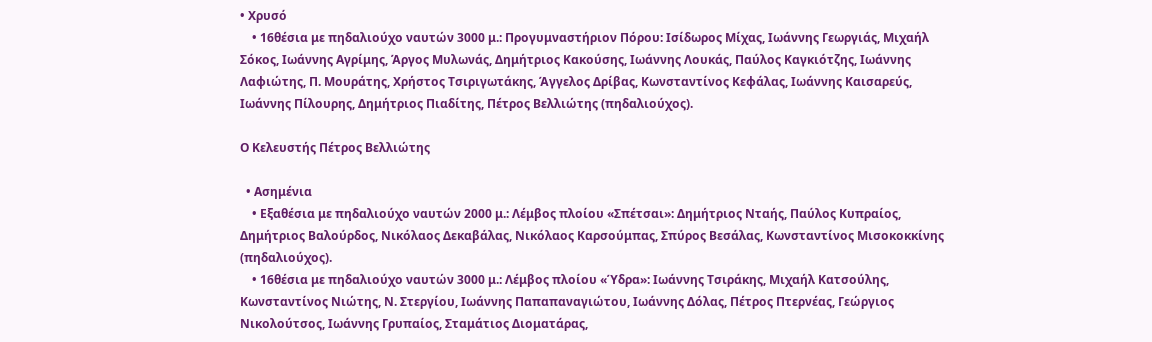• Χρυσό
    • 16θέσια με πηδαλιούχο ναυτών 3000 μ.: Προγυμναστήριον Πόρου: Ισίδωρος Μίχας, Ιωάννης Γεωργιάς, Μιχαήλ Σόκος, Ιωάννης Αγρίμης, Άργος Μυλωνάς, Δημήτριος Κακούσης, Ιωάννης Λουκάς, Παύλος Καγκιότζης, Ιωάννης Λαφιώτης, Π. Μουράτης, Χρήστος Τσιριγωτάκης, Άγγελος Δρίβας, Κωνσταντίνος Κεφάλας, Ιωάννης Καισαρεύς, Ιωάννης Πίλουρης, Δημήτριος Πιαδίτης, Πέτρος Βελλιώτης (πηδαλιούχος).

Ο Κελευστής Πέτρος Βελλιώτης

  • Ασημένια
    • Εξαθέσια με πηδαλιούχο ναυτών 2000 μ.: Λέμβος πλοίου «Σπέτσαι»: Δημήτριος Νταής, Παύλος Κυπραίος, Δημήτριος Βαλούρδος, Νικόλαος Δεκαβάλας, Νικόλαος Καρσούμπας, Σπύρος Βεσάλας, Κωνσταντίνος Μισοκοκκίνης (πηδαλιούχος).
    • 16θέσια με πηδαλιούχο ναυτών 3000 μ.: Λέμβος πλοίου «Ύδρα»: Ιωάννης Τσιράκης, Μιχαήλ Κατσούλης, Κωνσταντίνος Νιώτης, Ν. Στεργίου, Ιωάννης Παπαπαναγιώτου, Ιωάννης Δόλας, Πέτρος Πτερνέας, Γεώργιος Νικολούτσος, Ιωάννης Γρυπαίος, Σταμάτιος Διοματάρας,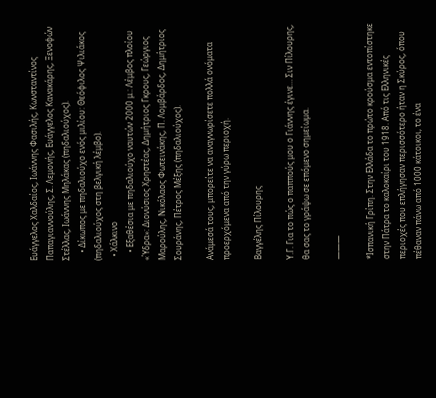Ευάγγελος Χαλδαίος, Ιωάννης Φασιλής, Κωνσταντίνος Παπαγιαννούλης, Σ. Λεμονής, Ευάγγελος Κανακάρης, Ξενοφών Στέλλας, Ιωάννης Μηλάκας (πηδαλιούχος).
    • Δίκωπος με πηδαλιούχο ενός μιλίου: Θεόφιλος Ψιλιάκος (πηδαλιούχος στη βελγική λέμβο).
  • Χάλκινο
    • Εξαθέσια με πηδαλιούχο ναυτών 2000 μ.: Λέμβος πλοίου «Ύδρα»: Διονύσιος Χρηστέας, Δημήτριος Γκρους, Γεώργιος Μαρούλης, Νικόλαος Φωτεινάκης, Π. Λομβάρδος, Δημήτριος Σουράνης, Πέτρος Μέξης (πηδαλιούχος).

Ανάμεσά τους, μπορείτε να αναγνωρίσετε πολλά ονόματα προερχόμενα από την γύρω περιοχή.

Βαγγέλης Πίλουρης

Υ.Γ. Για το πώς ο παππούς μου ο Γιάννης έγινε… Σιν Πίλουρης, θα σας το γράψω σε επόμενο σημείωμα.

———

*Ισπανική Γρίπη. Στην Ελλάδα το πρώτο κρούσμα εντοπίστηκε στην Πάτρα το καλοκαίρι του 1918. Από τις Ελληνικές περιοχές που επλήγησαν περισσότερο ήταν η Σκύρος, όπου πέθαναν πάνω από 1000 κάτοικοι, το ένα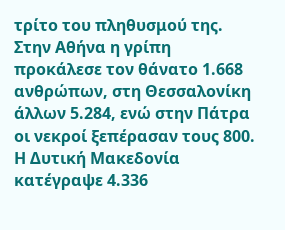τρίτο του πληθυσμού της. Στην Αθήνα η γρίπη προκάλεσε τον θάνατο 1.668 ανθρώπων, στη Θεσσαλονίκη άλλων 5.284, ενώ στην Πάτρα οι νεκροί ξεπέρασαν τους 800. Η Δυτική Μακεδονία κατέγραψε 4.336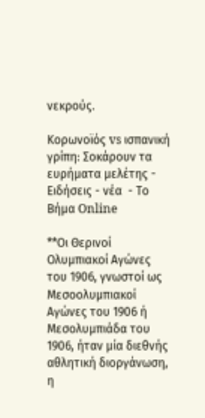νεκρούς.

Κορωνοϊός vs ισπανική γρίπη: Σοκάρουν τα ευρήματα μελέτης - Ειδήσεις - νέα  - Το Βήμα Online

**Οι Θερινοί Ολυμπιακοί Αγώνες του 1906, γνωστοί ως Μεσοολυμπιακοί Αγώνες του 1906 ή Μεσολυμπιάδα του 1906, ήταν μία διεθνής αθλητική διοργάνωση, η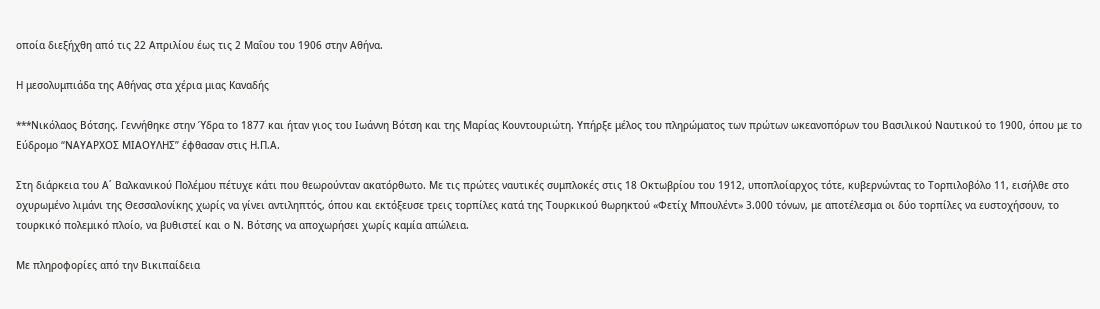οποία διεξήχθη από τις 22 Απριλίου έως τις 2 Μαΐου του 1906 στην Αθήνα.

Η μεσολυμπιάδα της Αθήνας στα χέρια μιας Καναδής

***Νικόλαος Βότσης. Γεννήθηκε στην Ύδρα το 1877 και ήταν γιος του Ιωάννη Βότση και της Μαρίας Κουντουριώτη. Υπήρξε μέλος του πληρώματος των πρώτων ωκεανοπόρων του Βασιλικού Ναυτικού το 1900, όπου με το Εύδρομο “ΝΑΥΑΡΧΟΣ ΜΙΑΟΥΛΗΣ” έφθασαν στις Η.Π.Α.

Στη διάρκεια του Α΄ Βαλκανικού Πολέμου πέτυχε κάτι που θεωρούνταν ακατόρθωτο. Με τις πρώτες ναυτικές συμπλοκές στις 18 Οκτωβρίου του 1912, υποπλοίαρχος τότε, κυβερνώντας το Τορπιλοβόλο 11, εισήλθε στο οχυρωμένο λιμάνι της Θεσσαλονίκης χωρίς να γίνει αντιληπτός, όπου και εκτόξευσε τρεις τορπίλες κατά της Τουρκικoύ θωρηκτού «Φετίχ Μπουλέντ» 3.000 τόνων, με αποτέλεσμα οι δύο τορπίλες να ευστοχήσουν, το τουρκικό πολεμικό πλοίο, να βυθιστεί και ο Ν. Βότσης να αποχωρήσει χωρίς καμία απώλεια.

Με πληροφορίες από την Βικιπαίδεια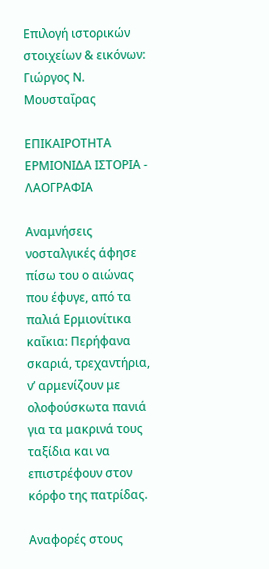Επιλογή ιστορικών στοιχείων & εικόνων: Γιώργος Ν. Μουσταΐρας

ΕΠΙΚΑΙΡΟΤΗΤΑ ΕΡΜΙΟΝΙΔΑ ΙΣΤΟΡΙΑ - ΛΑΟΓΡΑΦΙΑ

Αναμνήσεις νοσταλγικές άφησε πίσω του ο αιώνας που έφυγε, από τα παλιά Ερμιονίτικα καΐκια: Περήφανα σκαριά, τρεχαντήρια, ν’ αρμενίζουν με ολοφούσκωτα πανιά για τα μακρινά τους ταξίδια και να επιστρέφουν στον κόρφο της πατρίδας.

Αναφορές στους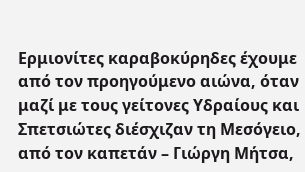Ερμιονίτες καραβοκύρηδες έχουμε από τον προηγούμενο αιώνα, όταν μαζί με τους γείτονες Υδραίους και Σπετσιώτες διέσχιζαν τη Μεσόγειο, από τον καπετάν – Γιώργη Μήτσα,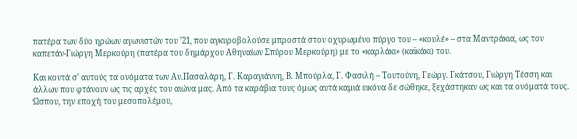πατέρα των δύο ηρώων αγωνιστών του ’21, που αγκυροβολούσε μπροστά στον οχυρωμένο πύργο του – «κουλέ» – στα Μαντράκια, ως τον καπετάν-Γιώργη Μερκούρη (πατέρα του δημάρχου Αθηναίων Σπύρου Μερκούρη) με το «καρλάκι» (καϊκάκι) του.

Και κοντά σ’ αυτούς τα ονόματα των Αν.Πασαλάρη, Γ. Καραγιάννη, Β. Μπούρλα, Γ. Φασιλή – Τουτούνη, Γεώργ. Γκάτσου, Γιώργη Τέσση και άλλων που φτάνουν ως τις αρχές του αιώνα μας. Από τα καράβια τους όμως αυτά καμιά εικόνα δε σώθηκε, ξεχάστηκαν ως και τα ονόματά τους. Ώσπου, την εποχή του μεσοπολέμου,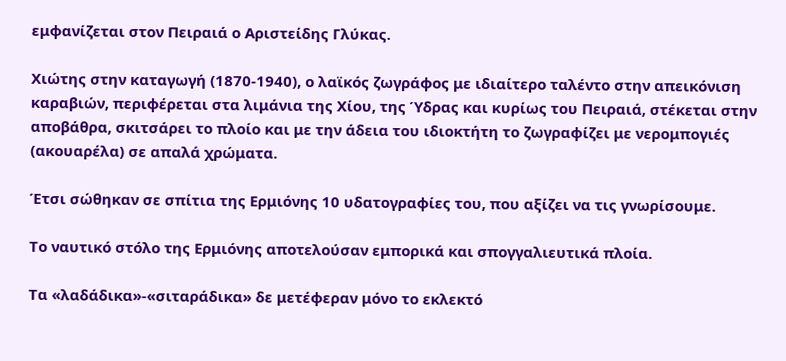εμφανίζεται στον Πειραιά ο Αριστείδης Γλύκας.

Χιώτης στην καταγωγή (1870-1940), ο λαϊκός ζωγράφος με ιδιαίτερο ταλέντο στην απεικόνιση καραβιών, περιφέρεται στα λιμάνια της Χίου, της Ύδρας και κυρίως του Πειραιά, στέκεται στην αποβάθρα, σκιτσάρει το πλοίο και με την άδεια του ιδιοκτήτη το ζωγραφίζει με νερομπογιές (ακουαρέλα) σε απαλά χρώματα.

Έτσι σώθηκαν σε σπίτια της Ερμιόνης 10 υδατογραφίες του, που αξίζει να τις γνωρίσουμε.

Το ναυτικό στόλο της Ερμιόνης αποτελούσαν εμπορικά και σπογγαλιευτικά πλοία.

Τα «λαδάδικα»-«σιταράδικα» δε μετέφεραν μόνο το εκλεκτό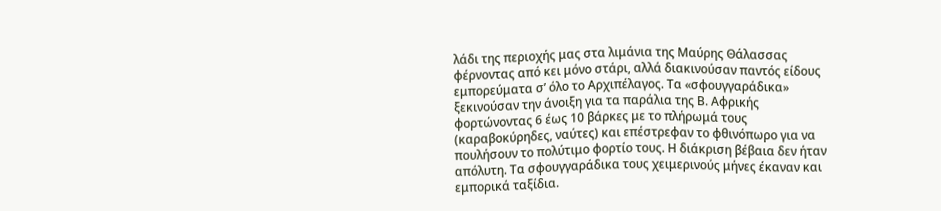λάδι της περιοχής μας στα λιμάνια της Μαύρης Θάλασσας φέρνοντας από κει μόνο στάρι, αλλά διακινούσαν παντός είδους εμπορεύματα σ’ όλο το Αρχιπέλαγος. Τα «σφουγγαράδικα» ξεκινούσαν την άνοιξη για τα παράλια της Β. Αφρικής φορτώνοντας 6 έως 10 βάρκες με το πλήρωμά τους (καραβοκύρηδες, ναύτες) και επέστρεφαν το φθινόπωρο για να πουλήσουν το πολύτιμο φορτίο τους. Η διάκριση βέβαια δεν ήταν απόλυτη. Τα σφουγγαράδικα τους χειμερινούς μήνες έκαναν και εμπορικά ταξίδια.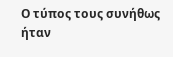Ο τύπος τους συνήθως ήταν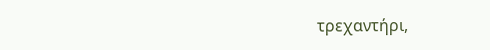τρεχαντήρι,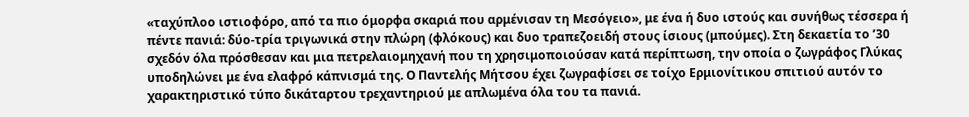«ταχύπλοο ιστιοφόρο, από τα πιο όμορφα σκαριά που αρμένισαν τη Μεσόγειο», με ένα ή δυο ιστούς και συνήθως τέσσερα ή πέντε πανιά: δύο-τρία τριγωνικά στην πλώρη (φλόκους) και δυο τραπεζοειδή στους ίσιους (μπούμες). Στη δεκαετία το ’30 σχεδόν όλα πρόσθεσαν και μια πετρελαιομηχανή που τη χρησιμοποιούσαν κατά περίπτωση, την οποία ο ζωγράφος Γλύκας υποδηλώνει με ένα ελαφρό κάπνισμά της. Ο Παντελής Μήτσου έχει ζωγραφίσει σε τοίχο Ερμιονίτικου σπιτιού αυτόν το χαρακτηριστικό τύπο δικάταρτου τρεχαντηριού με απλωμένα όλα του τα πανιά.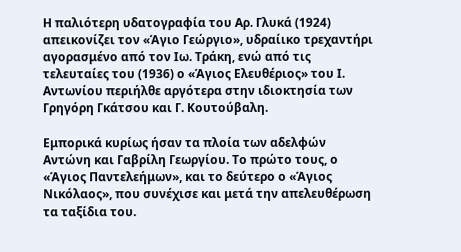Η παλιότερη υδατογραφία του Αρ. Γλυκά (1924) απεικονίζει τον «Άγιο Γεώργιο», υδραίικο τρεχαντήρι αγορασμένο από τον Ιω. Τράκη, ενώ από τις τελευταίες του (1936) ο «Άγιος Ελευθέριος» του Ι. Αντωνίου περιήλθε αργότερα στην ιδιοκτησία των Γρηγόρη Γκάτσου και Γ. Κουτούβαλη.

Εμπορικά κυρίως ήσαν τα πλοία των αδελφών Αντώνη και Γαβρίλη Γεωργίου. Το πρώτο τους, ο «Άγιος Παντελεήμων», και το δεύτερο ο «Άγιος Νικόλαος», που συνέχισε και μετά την απελευθέρωση τα ταξίδια του.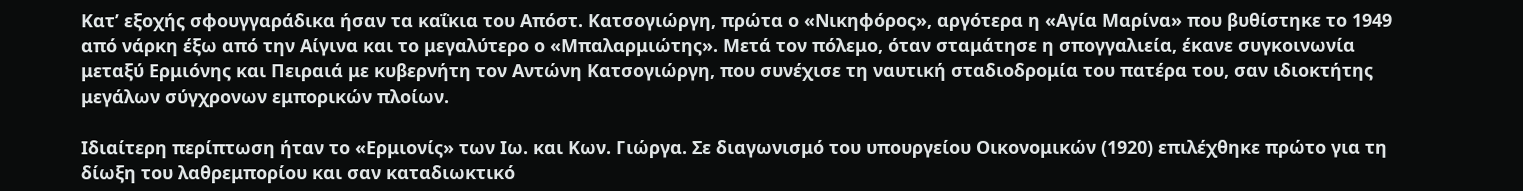Κατ’ εξοχής σφουγγαράδικα ήσαν τα καΐκια του Απόστ. Κατσογιώργη, πρώτα ο «Νικηφόρος», αργότερα η «Αγία Μαρίνα» που βυθίστηκε το 1949 από νάρκη έξω από την Αίγινα και το μεγαλύτερο ο «Μπαλαρμιώτης». Μετά τον πόλεμο, όταν σταμάτησε η σπογγαλιεία, έκανε συγκοινωνία μεταξύ Ερμιόνης και Πειραιά με κυβερνήτη τον Αντώνη Κατσογιώργη, που συνέχισε τη ναυτική σταδιοδρομία του πατέρα του, σαν ιδιοκτήτης μεγάλων σύγχρονων εμπορικών πλοίων.

Ιδιαίτερη περίπτωση ήταν το «Ερμιονίς» των Ιω. και Κων. Γιώργα. Σε διαγωνισμό του υπουργείου Οικονομικών (1920) επιλέχθηκε πρώτο για τη δίωξη του λαθρεμπορίου και σαν καταδιωκτικό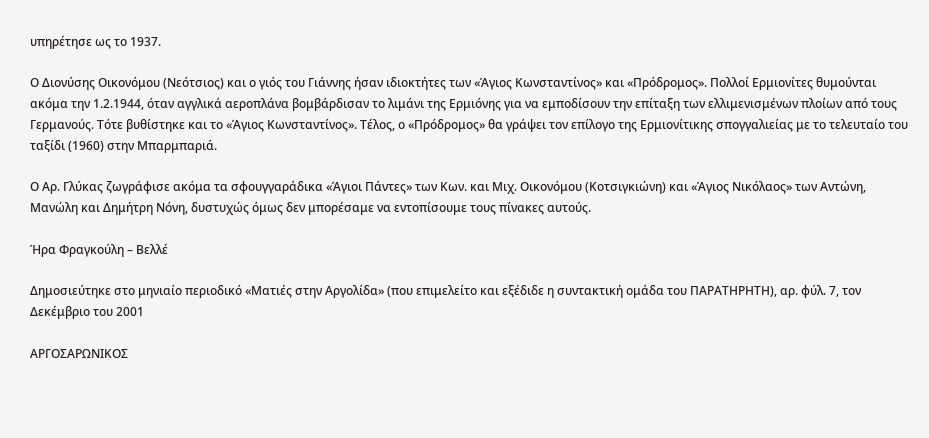υπηρέτησε ως το 1937.

Ο Διονύσης Οικονόμου (Νεότσιος) και ο γιός του Γιάννης ήσαν ιδιοκτήτες των «Άγιος Κωνσταντίνος» και «Πρόδρομος». Πολλοί Ερμιονίτες θυμούνται ακόμα την 1.2.1944, όταν αγγλικά αεροπλάνα βομβάρδισαν το λιμάνι της Ερμιόνης για να εμποδίσουν την επίταξη των ελλιμενισμένων πλοίων από τους Γερμανούς. Τότε βυθίστηκε και το «Άγιος Κωνσταντίνος». Τέλος, ο «Πρόδρομος» θα γράψει τον επίλογο της Eρμιονίτικης σπογγαλιείας με το τελευταίο του ταξίδι (1960) στην Μπαρμπαριά.

Ο Αρ. Γλύκας ζωγράφισε ακόμα τα σφουγγαράδικα «Άγιοι Πάντες» των Κων. και Μιχ. Οικονόμου (Κοτσιγκιώνη) και «Άγιος Νικόλαος» των Αντώνη, Μανώλη και Δημήτρη Νόνη, δυστυχώς όμως δεν μπορέσαμε να εντοπίσουμε τους πίνακες αυτούς.

Ήρα Φραγκούλη – Βελλέ

Δημοσιεύτηκε στο μηνιαίο περιοδικό «Ματιές στην Αργολίδα» (που επιμελείτο και εξέδιδε η συντακτική ομάδα του ΠΑΡΑΤΗΡΗΤΗ), αρ. φύλ. 7, τον Δεκέμβριο του 2001

ΑΡΓΟΣΑΡΩΝΙΚΟΣ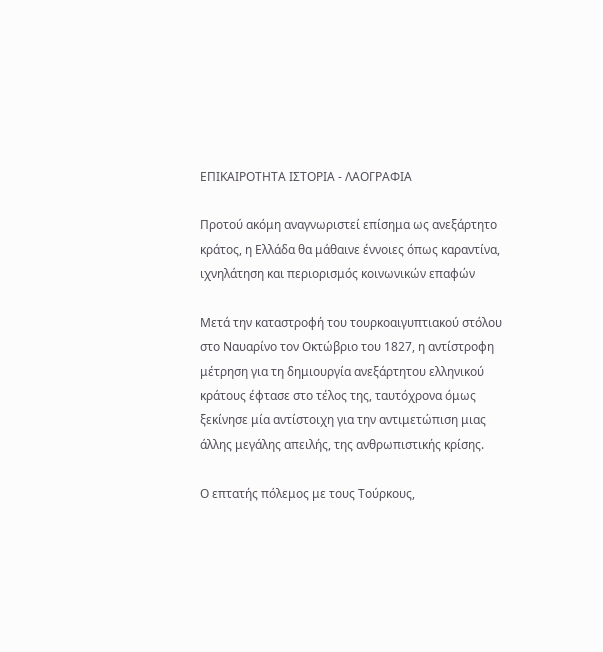ΕΠΙΚΑΙΡΟΤΗΤΑ ΙΣΤΟΡΙΑ - ΛΑΟΓΡΑΦΙΑ

Προτού ακόμη αναγνωριστεί επίσημα ως ανεξάρτητο κράτος, η Ελλάδα θα μάθαινε έννοιες όπως καραντίνα, ιχνηλάτηση και περιορισμός κοινωνικών επαφών

Μετά την καταστροφή του τουρκοαιγυπτιακού στόλου στο Ναυαρίνο τον Οκτώβριο του 1827, η αντίστροφη μέτρηση για τη δημιουργία ανεξάρτητου ελληνικού κράτους έφτασε στο τέλος της, ταυτόχρονα όμως ξεκίνησε μία αντίστοιχη για την αντιμετώπιση μιας άλλης μεγάλης απειλής, της ανθρωπιστικής κρίσης.

Ο επτατής πόλεμος με τους Τούρκους,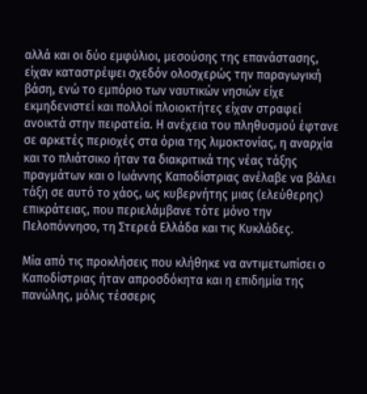αλλά και οι δύο εμφύλιοι, μεσούσης της επανάστασης, είχαν καταστρέψει σχεδόν ολοσχερώς την παραγωγική βάση, ενώ το εμπόριο των ναυτικών νησιών είχε εκμηδενιστεί και πολλοί πλοιοκτήτες είχαν στραφεί ανοικτά στην πειρατεία. Η ανέχεια του πληθυσμού έφτανε σε αρκετές περιοχές στα όρια της λιμοκτονίας, η αναρχία και το πλιάτσικο ήταν τα διακριτικά της νέας τάξης πραγμάτων και ο Ιωάννης Καποδίστριας ανέλαβε να βάλει τάξη σε αυτό το χάος, ως κυβερνήτης μιας (ελεύθερης) επικράτειας, που περιελάμβανε τότε μόνο την Πελοπόννησο, τη Στερεά Ελλάδα και τις Κυκλάδες.

Μία από τις προκλήσεις που κλήθηκε να αντιμετωπίσει ο Καποδίστριας ήταν απροσδόκητα και η επιδημία της πανώλης, μόλις τέσσερις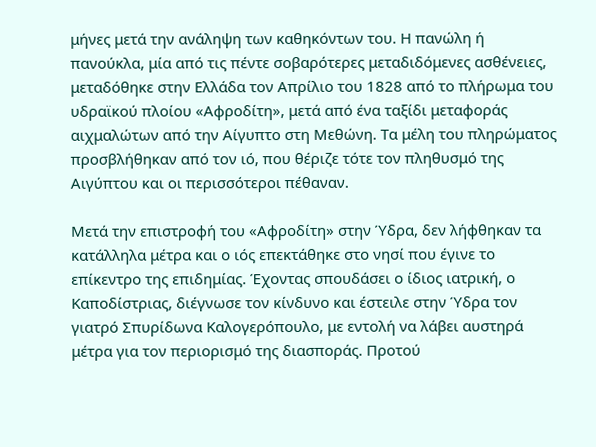μήνες μετά την ανάληψη των καθηκόντων του. Η πανώλη ή πανούκλα, μία από τις πέντε σοβαρότερες μεταδιδόμενες ασθένειες, μεταδόθηκε στην Ελλάδα τον Απρίλιο του 1828 από το πλήρωμα του υδραϊκού πλοίου «Αφροδίτη», μετά από ένα ταξίδι μεταφοράς αιχμαλώτων από την Αίγυπτο στη Μεθώνη. Τα μέλη του πληρώματος προσβλήθηκαν από τον ιό, που θέριζε τότε τον πληθυσμό της Αιγύπτου και οι περισσότεροι πέθαναν.

Μετά την επιστροφή του «Αφροδίτη» στην Ύδρα, δεν λήφθηκαν τα κατάλληλα μέτρα και ο ιός επεκτάθηκε στο νησί που έγινε το επίκεντρο της επιδημίας. Έχοντας σπουδάσει ο ίδιος ιατρική, ο Καποδίστριας, διέγνωσε τον κίνδυνο και έστειλε στην Ύδρα τον γιατρό Σπυρίδωνα Καλογερόπουλο, με εντολή να λάβει αυστηρά μέτρα για τον περιορισμό της διασποράς. Προτού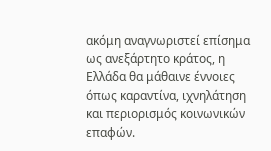ακόμη αναγνωριστεί επίσημα ως ανεξάρτητο κράτος, η Ελλάδα θα μάθαινε έννοιες όπως καραντίνα, ιχνηλάτηση και περιορισμός κοινωνικών επαφών.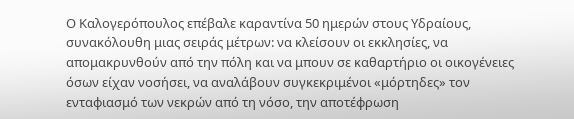Ο Καλογερόπουλος επέβαλε καραντίνα 50 ημερών στους Υδραίους, συνακόλουθη μιας σειράς μέτρων: να κλείσουν οι εκκλησίες, να απομακρυνθούν από την πόλη και να μπουν σε καθαρτήριο οι οικογένειες όσων είχαν νοσήσει, να αναλάβουν συγκεκριμένοι «μόρτηδες» τον ενταφιασμό των νεκρών από τη νόσο, την αποτέφρωση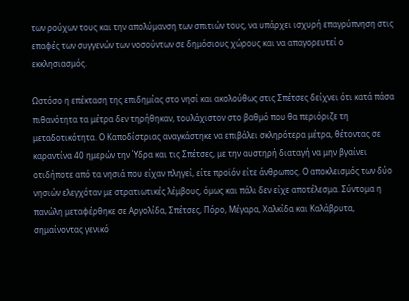των ρούχων τους και την απολύμανση των σπιτιών τους, να υπάρχει ισχυρή επαγρύπνηση στις επαφές των συγγενών των νοσούντων σε δημόσιους χώρους και να απαγορευτεί ο εκκλησιασμός.

Ωστόσο η επέκταση της επιδημίας στο νησί και ακολούθως στις Σπέτσες δείχνει ότι κατά πάσα πιθανότητα τα μέτρα δεν τηρήθηκαν, τουλάχιστον στο βαθμό που θα περιόριζε τη μεταδοτικότητα. Ο Καποδίστριας αναγκάστηκε να επιβάλει σκληρότερα μέτρα, θέτοντας σε καραντίνα 40 ημερών την Ύδρα και τις Σπέτσες, με την αυστηρή διαταγή να μην βγαίνει οτιδήποτε από τα νησιά που είχαν πληγεί, είτε προϊόν είτε άνθρωπος. Ο αποκλεισμός των δύο νησιών ελεγχόταν με στρατιωτικές λέμβους, όμως και πάλι δεν είχε αποτέλεσμα. Σύντομα η πανώλη μεταφέρθηκε σε Αργολίδα, Σπέτσες, Πόρο, Μέγαρα, Χαλκίδα και Καλάβρυτα, σημαίνοντας γενικό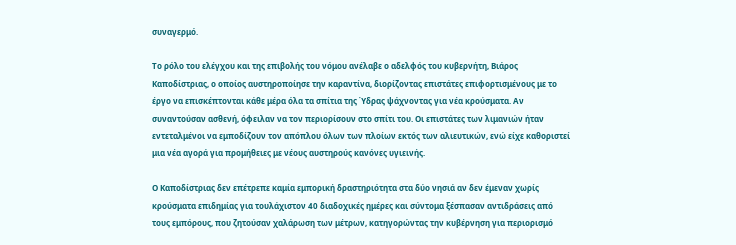συναγερμό.

Το ρόλο του ελέγχου και της επιβολής του νόμου ανέλαβε ο αδελφός του κυβερνήτη, Βιάρος Καποδίστριας, ο οποίος αυστηροποίησε την καραντίνα, διορίζοντας επιστάτες επιφορτισμένους με το έργο να επισκέπτονται κάθε μέρα όλα τα σπίτια της Ύδρας ψάχνοντας για νέα κρούσματα. Αν συναντούσαν ασθενή, όφειλαν να τον περιορίσουν στο σπίτι του. Οι επιστάτες των λιμανιών ήταν εντεταλμένοι να εμποδίζουν τον απόπλου όλων των πλοίων εκτός των αλιευτικών, ενώ είχε καθοριστεί μια νέα αγορά για προμήθειες με νέους αυστηρούς κανόνες υγιεινής.

Ο Καποδίστριας δεν επέτρεπε καμία εμπορική δραστηριότητα στα δύο νησιά αν δεν έμεναν χωρίς κρούσματα επιδημίας για τουλάχιστον 40 διαδοχικές ημέρες και σύντομα ξέσπασαν αντιδράσεις από τους εμπόρους, που ζητούσαν χαλάρωση των μέτρων, κατηγορώντας την κυβέρνηση για περιορισμό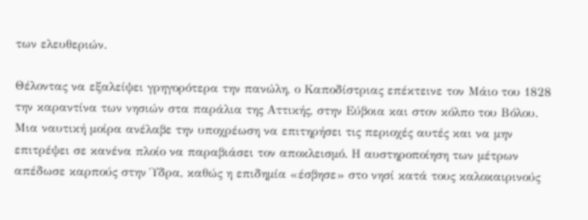των ελευθεριών.

Θέλοντας να εξαλείψει γρηγορότερα την πανώλη, ο Καποδίστριας επέκτεινε τον Μάιο του 1828 την καραντίνα των νησιών στα παράλια της Αττικής, στην Εύβοια και στον κόλπο του Βόλου. Μια ναυτική μοίρα ανέλαβε την υποχρέωση να επιτηρήσει τις περιοχές αυτές και να μην επιτρέψει σε κανένα πλοίο να παραβιάσει τον αποκλεισμό. Η αυστηροποίηση των μέτρων απέδωσε καρπούς στην Ύδρα, καθώς η επιδημία «έσβησε» στο νησί κατά τους καλοκαιρινούς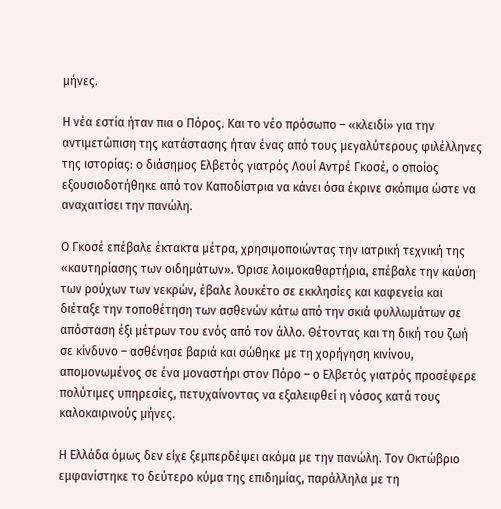μήνες.

Η νέα εστία ήταν πια ο Πόρος. Και το νέο πρόσωπο – «κλειδί» για την αντιμετώπιση της κατάστασης ήταν ένας από τους μεγαλύτερους φιλέλληνες της ιστορίας: ο διάσημος Ελβετός γιατρός Λουί Αντρέ Γκοσέ, ο οποίος εξουσιοδοτήθηκε από τον Καποδίστρια να κάνει όσα έκρινε σκόπιμα ώστε να αναχαιτίσει την πανώλη.

Ο Γκοσέ επέβαλε έκτακτα μέτρα, χρησιμοποιώντας την ιατρική τεχνική της «καυτηρίασης των οιδημάτων». Όρισε λοιμοκαθαρτήρια, επέβαλε την καύση των ρούχων των νεκρών, έβαλε λουκέτο σε εκκλησίες και καφενεία και διέταξε την τοποθέτηση των ασθενών κάτω από την σκιά φυλλωμάτων σε απόσταση έξι μέτρων του ενός από τον άλλο. Θέτοντας και τη δική του ζωή σε κίνδυνο – ασθένησε βαριά και σώθηκε με τη χορήγηση κινίνου, απομονωμένος σε ένα μοναστήρι στον Πόρο – ο Ελβετός γιατρός προσέφερε πολύτιμες υπηρεσίες, πετυχαίνοντας να εξαλειφθεί η νόσος κατά τους καλοκαιρινούς μήνες.

Η Ελλάδα όμως δεν είχε ξεμπερδέψει ακόμα με την πανώλη. Τον Οκτώβριο εμφανίστηκε το δεύτερο κύμα της επιδημίας, παράλληλα με τη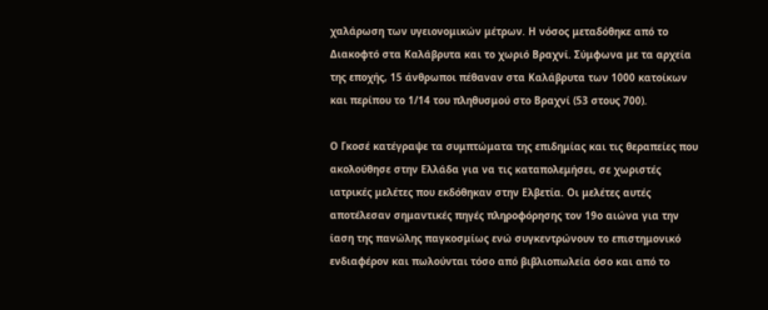χαλάρωση των υγειονομικών μέτρων. Η νόσος μεταδόθηκε από το Διακοφτό στα Καλάβρυτα και το χωριό Βραχνί. Σύμφωνα με τα αρχεία της εποχής, 15 άνθρωποι πέθαναν στα Καλάβρυτα των 1000 κατοίκων και περίπου το 1/14 του πληθυσμού στο Βραχνί (53 στους 700).

Ο Γκοσέ κατέγραψε τα συμπτώματα της επιδημίας και τις θεραπείες που ακολούθησε στην Ελλάδα για να τις καταπολεμήσει, σε χωριστές ιατρικές μελέτες που εκδόθηκαν στην Ελβετία. Οι μελέτες αυτές αποτέλεσαν σημαντικές πηγές πληροφόρησης τον 19ο αιώνα για την ίαση της πανώλης παγκοσμίως ενώ συγκεντρώνουν το επιστημονικό ενδιαφέρον και πωλούνται τόσο από βιβλιοπωλεία όσο και από το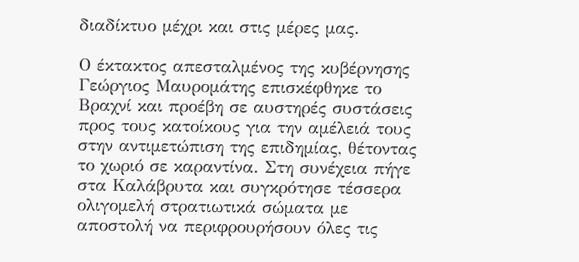διαδίκτυο μέχρι και στις μέρες μας.

Ο έκτακτος απεσταλμένος της κυβέρνησης Γεώργιος Μαυρομάτης επισκέφθηκε το Βραχνί και προέβη σε αυστηρές συστάσεις προς τους κατοίκους για την αμέλειά τους στην αντιμετώπιση της επιδημίας, θέτοντας το χωριό σε καραντίνα. Στη συνέχεια πήγε στα Καλάβρυτα και συγκρότησε τέσσερα ολιγομελή στρατιωτικά σώματα με αποστολή να περιφρουρήσουν όλες τις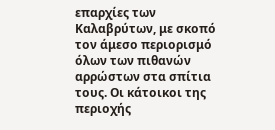επαρχίες των Καλαβρύτων, με σκοπό τον άμεσο περιορισμό όλων των πιθανών αρρώστων στα σπίτια τους. Οι κάτοικοι της περιοχής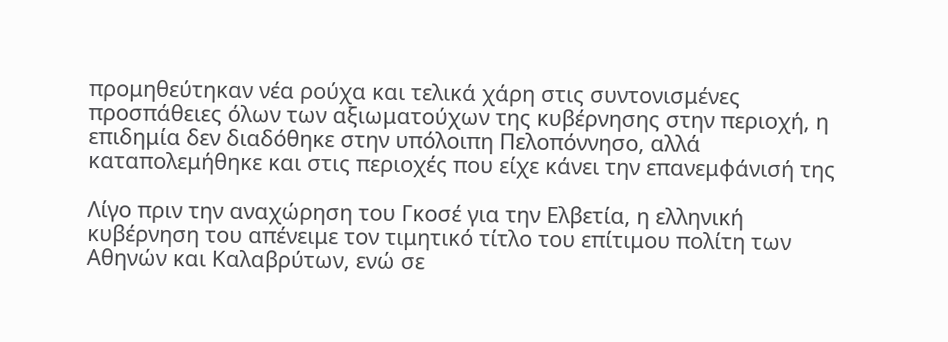προμηθεύτηκαν νέα ρούχα και τελικά χάρη στις συντονισμένες προσπάθειες όλων των αξιωματούχων της κυβέρνησης στην περιοχή, η επιδημία δεν διαδόθηκε στην υπόλοιπη Πελοπόννησο, αλλά καταπολεμήθηκε και στις περιοχές που είχε κάνει την επανεμφάνισή της

Λίγο πριν την αναχώρηση του Γκοσέ για την Ελβετία, η ελληνική κυβέρνηση του απένειμε τον τιμητικό τίτλο του επίτιμου πολίτη των Αθηνών και Καλαβρύτων, ενώ σε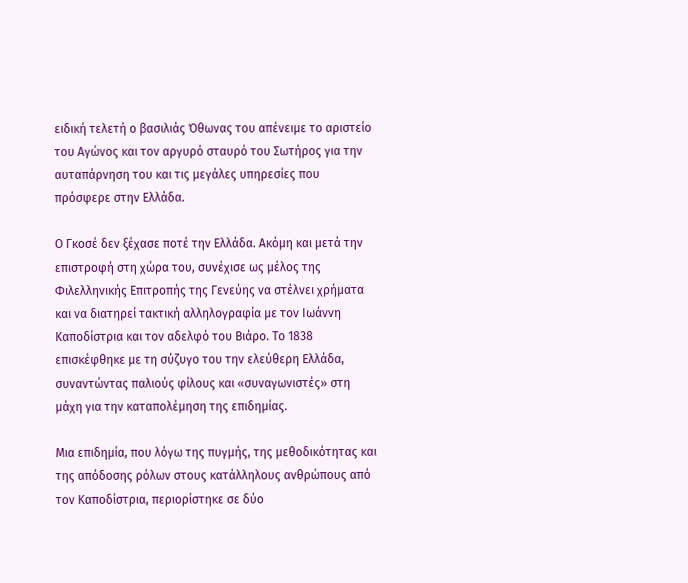ειδική τελετή ο βασιλιάς Όθωνας του απένειμε το αριστείο του Αγώνος και τον αργυρό σταυρό του Σωτήρος για την αυταπάρνηση του και τις μεγάλες υπηρεσίες που πρόσφερε στην Ελλάδα.

Ο Γκοσέ δεν ξέχασε ποτέ την Ελλάδα. Ακόμη και μετά την επιστροφή στη χώρα του, συνέχισε ως μέλος της Φιλελληνικής Επιτροπής της Γενεύης να στέλνει χρήματα και να διατηρεί τακτική αλληλογραφία με τον Ιωάννη Καποδίστρια και τον αδελφό του Βιάρο. Το 1838 επισκέφθηκε με τη σύζυγο του την ελεύθερη Ελλάδα, συναντώντας παλιούς φίλους και «συναγωνιστές» στη μάχη για την καταπολέμηση της επιδημίας.

Μια επιδημία, που λόγω της πυγμής, της μεθοδικότητας και της απόδοσης ρόλων στους κατάλληλους ανθρώπους από τον Καποδίστρια, περιορίστηκε σε δύο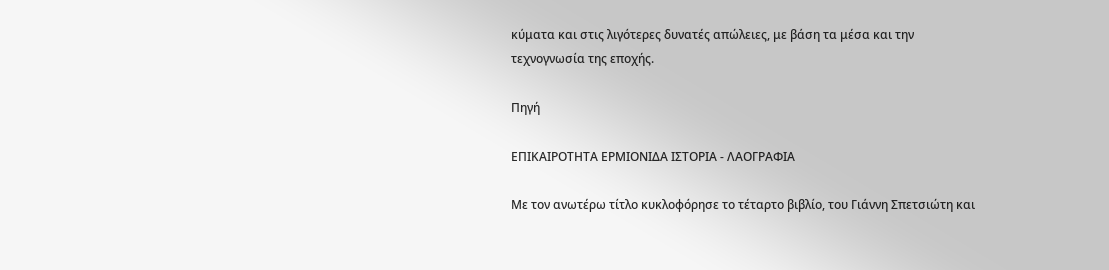κύματα και στις λιγότερες δυνατές απώλειες, με βάση τα μέσα και την τεχνογνωσία της εποχής.

Πηγή

ΕΠΙΚΑΙΡΟΤΗΤΑ ΕΡΜΙΟΝΙΔΑ ΙΣΤΟΡΙΑ - ΛΑΟΓΡΑΦΙΑ

Με τον ανωτέρω τίτλο κυκλοφόρησε το τέταρτο βιβλίο, του Γιάννη Σπετσιώτη και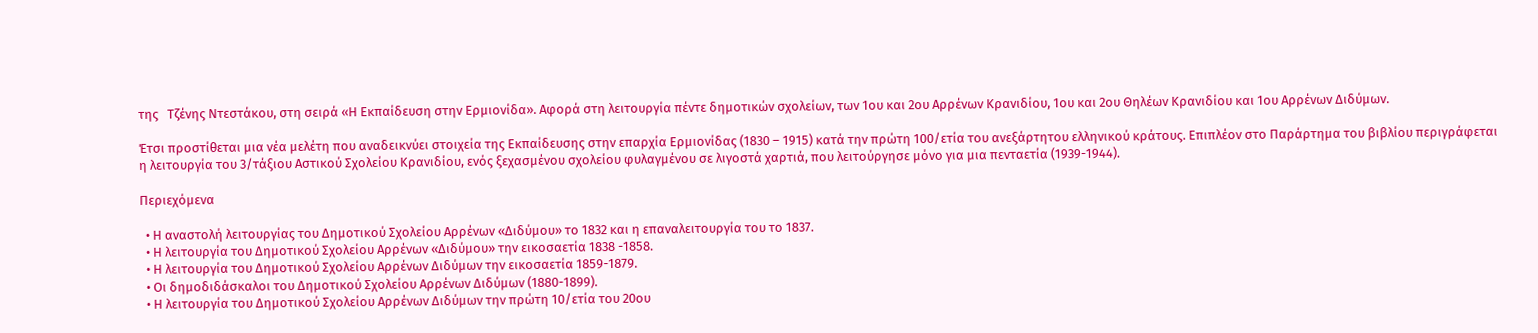της   Τζένης Ντεστάκου, στη σειρά «Η Εκπαίδευση στην Ερμιονίδα». Αφορά στη λειτουργία πέντε δημοτικών σχολείων, των 1ου και 2ου Αρρένων Κρανιδίου, 1ου και 2ου Θηλέων Κρανιδίου και 1ου Αρρένων Διδύμων.

Έτσι προστίθεται μια νέα μελέτη που αναδεικνύει στοιχεία της Εκπαίδευσης στην επαρχία Ερμιονίδας (1830 – 1915) κατά την πρώτη 100/ετία του ανεξάρτητου ελληνικού κράτους. Επιπλέον στο Παράρτημα του βιβλίου περιγράφεται η λειτουργία του 3/τάξιου Αστικού Σχολείου Κρανιδίου, ενός ξεχασμένου σχολείου φυλαγμένου σε λιγοστά χαρτιά, που λειτούργησε μόνο για μια πενταετία (1939-1944).

Περιεχόμενα

  • Η αναστολή λειτουργίας του Δημοτικού Σχολείου Αρρένων «Διδύμου» το 1832 και η επαναλειτουργία του το 1837.
  • Η λειτουργία του Δημοτικού Σχολείου Αρρένων «Διδύμου» την εικοσαετία 1838 -1858.
  • Η λειτουργία του Δημοτικού Σχολείου Αρρένων Διδύμων την εικοσαετία 1859-1879.
  • Οι δημοδιδάσκαλοι του Δημοτικού Σχολείου Αρρένων Διδύμων (1880-1899).
  • Η λειτουργία του Δημοτικού Σχολείου Αρρένων Διδύμων την πρώτη 10/ετία του 20ου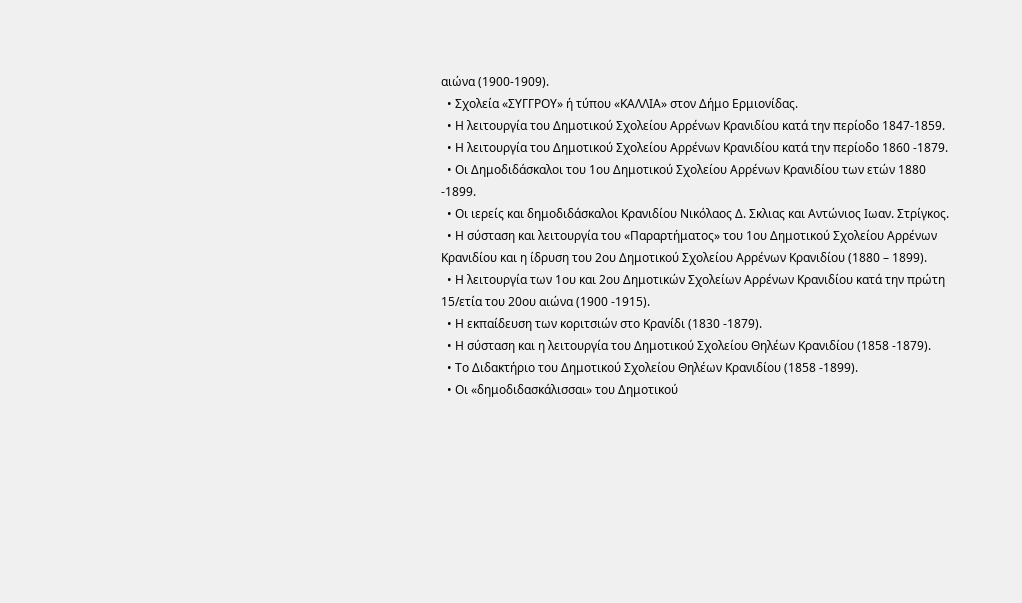αιώνα (1900-1909).
  • Σχολεία «ΣΥΓΓΡΟΥ» ή τύπου «ΚΑΛΛΙΑ» στον Δήμο Ερμιονίδας.
  • Η λειτουργία του Δημοτικού Σχολείου Αρρένων Κρανιδίου κατά την περίοδο 1847-1859.
  • Η λειτουργία του Δημοτικού Σχολείου Αρρένων Κρανιδίου κατά την περίοδο 1860 -1879.
  • Οι Δημοδιδάσκαλοι του 1ου Δημοτικού Σχολείου Αρρένων Κρανιδίου των ετών 1880 -1899.
  • Οι ιερείς και δημοδιδάσκαλοι Κρανιδίου Νικόλαος Δ. Σκλιας και Αντώνιος Ιωαν. Στρίγκος.
  • Η σύσταση και λειτουργία του «Παραρτήματος» του 1ου Δημοτικού Σχολείου Αρρένων Κρανιδίου και η ίδρυση του 2ου Δημοτικού Σχολείου Αρρένων Κρανιδίου (1880 – 1899).
  • Η λειτουργία των 1ου και 2ου Δημοτικών Σχολείων Αρρένων Κρανιδίου κατά την πρώτη 15/ετία του 20ου αιώνα (1900 -1915).
  • Η εκπαίδευση των κοριτσιών στο Κρανίδι (1830 -1879).
  • Η σύσταση και η λειτουργία του Δημοτικού Σχολείου Θηλέων Κρανιδίου (1858 -1879).
  • Το Διδακτήριο του Δημοτικού Σχολείου Θηλέων Κρανιδίου (1858 -1899).
  • Οι «δημοδιδασκάλισσαι» του Δημοτικού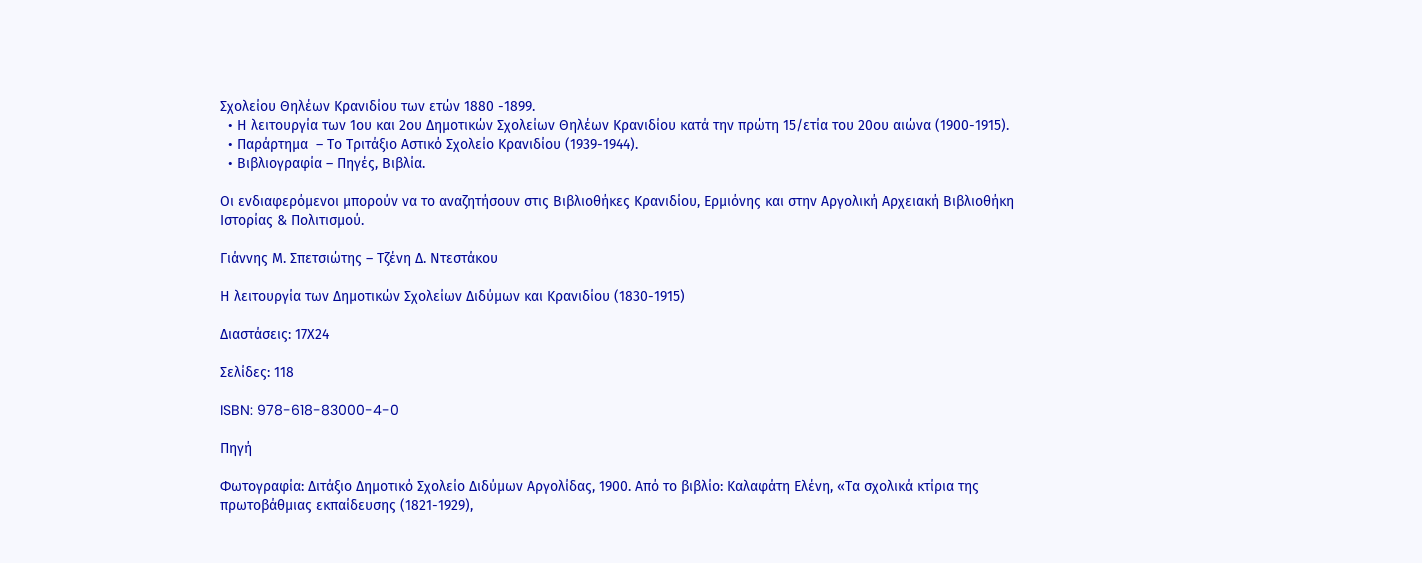Σχολείου Θηλέων Κρανιδίου των ετών 1880 -1899.
  • Η λειτουργία των 1ου και 2ου Δημοτικών Σχολείων Θηλέων Κρανιδίου κατά την πρώτη 15/ετία του 20ου αιώνα (1900-1915).
  • Παράρτημα  – Το Τριτάξιο Αστικό Σχολείο Κρανιδίου (1939-1944).
  • Βιβλιογραφία – Πηγές, Βιβλία.

Οι ενδιαφερόμενοι μπορούν να το αναζητήσουν στις Βιβλιοθήκες Κρανιδίου, Ερμιόνης και στην Αργολική Αρχειακή Βιβλιοθήκη Ιστορίας & Πολιτισμού.

Γιάννης Μ. Σπετσιώτης – Τζένη Δ. Ντεστάκου

Η λειτουργία των Δημοτικών Σχολείων Διδύμων και Κρανιδίου (1830-1915)

Διαστάσεις: 17Χ24

Σελίδες: 118

ISBN: 978-618-83000-4-0

Πηγή

Φωτογραφία: Διτάξιο Δημοτικό Σχολείο Διδύμων Αργολίδας, 1900. Από το βιβλίο: Καλαφάτη Ελένη, «Τα σχολικά κτίρια της πρωτοβάθμιας εκπαίδευσης (1821-1929),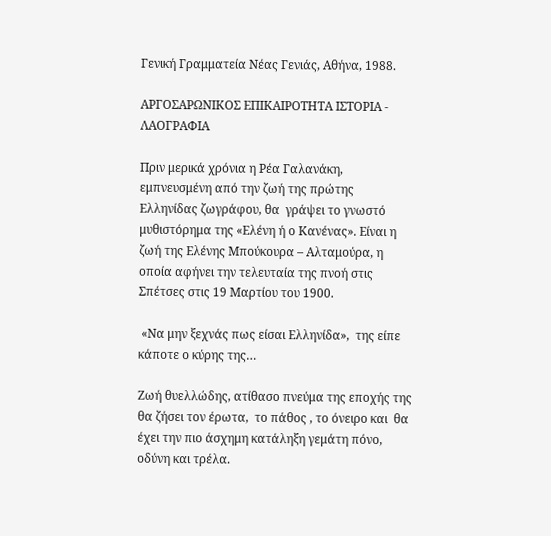Γενική Γραμματεία Νέας Γενιάς, Αθήνα, 1988.

ΑΡΓΟΣΑΡΩΝΙΚΟΣ ΕΠΙΚΑΙΡΟΤΗΤΑ ΙΣΤΟΡΙΑ - ΛΑΟΓΡΑΦΙΑ

Πριν μερικά χρόνια η Ρέα Γαλανάκη, εμπνευσμένη από την ζωή της πρώτης Ελληνίδας ζωγράφου, θα  γράψει το γνωστό μυθιστόρημα της «Ελένη ή ο Κανένας». Είναι η ζωή της Ελένης Μπούκουρα – Αλταμούρα, η οποία αφήνει την τελευταία της πνοή στις Σπέτσες στις 19 Μαρτίου του 1900.

 «Να μην ξεχνάς πως είσαι Ελληνίδα»,  της είπε κάποτε ο κύρης της…

Ζωή θυελλώδης, ατίθασο πνεύμα της εποχής της θα ζήσει τον έρωτα,  το πάθος , το όνειρο και  θα έχει την πιο άσχημη κατάληξη γεμάτη πόνο, οδύνη και τρέλα.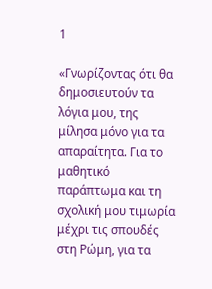1

«Γνωρίζοντας ότι θα δημοσιευτούν τα λόγια μου, της μίλησα μόνο για τα απαραίτητα. Για το μαθητικό παράπτωμα και τη σχολική μου τιμωρία μέχρι τις σπουδές στη Ρώμη, για τα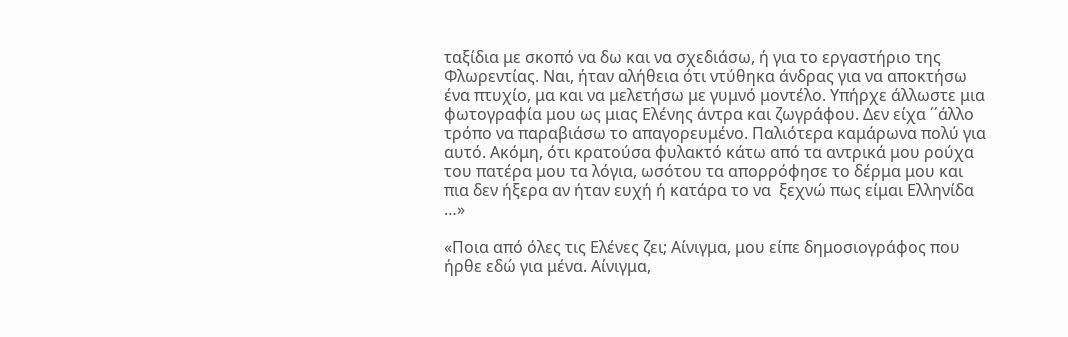ταξίδια με σκοπό να δω και να σχεδιάσω, ή για το εργαστήριο της Φλωρεντίας. Ναι, ήταν αλήθεια ότι ντύθηκα άνδρας για να αποκτήσω ένα πτυχίο, μα και να μελετήσω με γυμνό μοντέλο. Υπήρχε άλλωστε μια φωτογραφία μου ως μιας Ελένης άντρα και ζωγράφου. Δεν είχα ΄΄άλλο τρόπο να παραβιάσω το απαγορευμένο. Παλιότερα καμάρωνα πολύ για αυτό. Ακόμη, ότι κρατούσα φυλακτό κάτω από τα αντρικά μου ρούχα του πατέρα μου τα λόγια, ωσότου τα απορρόφησε το δέρμα μου και πια δεν ήξερα αν ήταν ευχή ή κατάρα το να  ξεχνώ πως είμαι Ελληνίδα …»

«Ποια από όλες τις Ελένες ζει; Αίνιγμα, μου είπε δημοσιογράφος που ήρθε εδώ για μένα. Αίνιγμα,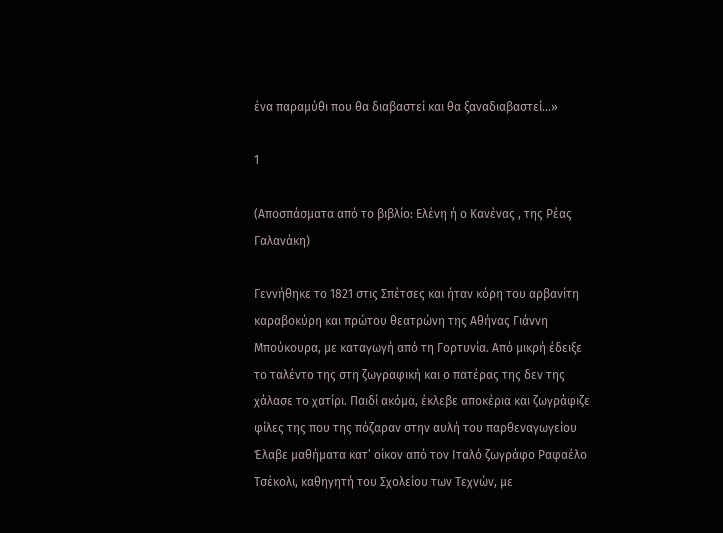ένα παραμύθι που θα διαβαστεί και θα ξαναδιαβαστεί…»

1

(Αποσπάσματα από το βιβλίο: Ελένη ή ο Κανένας , της Ρέας Γαλανάκη)

Γεννήθηκε το 1821 στις Σπέτσες και ήταν κόρη του αρβανίτη καραβοκύρη και πρώτου θεατρώνη της Αθήνας Γιάννη Μπούκουρα, με καταγωγή από τη Γορτυνία. Από μικρή έδειξε το ταλέντο της στη ζωγραφική και ο πατέρας της δεν της χάλασε το χατίρι. Παιδί ακόμα, έκλεβε αποκέρια και ζωγράφιζε φίλες της που της πόζαραν στην αυλή του παρθεναγωγείου Έλαβε μαθήματα κατ’ οίκον από τον Ιταλό ζωγράφο Ραφαέλο Τσέκολι, καθηγητή του Σχολείου των Τεχνών, με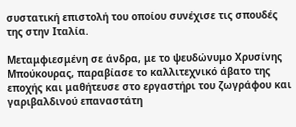συστατική επιστολή του οποίου συνέχισε τις σπουδές της στην Ιταλία.

Μεταμφιεσμένη σε άνδρα, με το ψευδώνυμο Χρυσίνης Μπούκουρας, παραβίασε το καλλιτεχνικό άβατο της εποχής και μαθήτευσε στο εργαστήρι του ζωγράφου και γαριβαλδινού επαναστάτη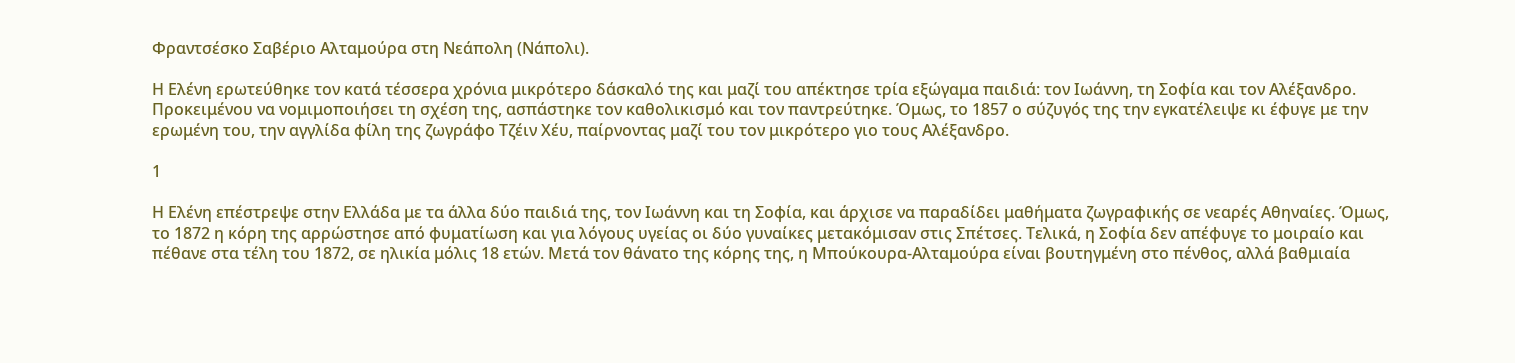Φραντσέσκο Σαβέριο Αλταμούρα στη Νεάπολη (Νάπολι).

Η Ελένη ερωτεύθηκε τον κατά τέσσερα χρόνια μικρότερο δάσκαλό της και μαζί του απέκτησε τρία εξώγαμα παιδιά: τον Ιωάννη, τη Σοφία και τον Αλέξανδρο. Προκειμένου να νομιμοποιήσει τη σχέση της, ασπάστηκε τον καθολικισμό και τον παντρεύτηκε. Όμως, το 1857 ο σύζυγός της την εγκατέλειψε κι έφυγε με την ερωμένη του, την αγγλίδα φίλη της ζωγράφο Τζέιν Χέυ, παίρνοντας μαζί του τον μικρότερο γιο τους Αλέξανδρο.

1

Η Ελένη επέστρεψε στην Ελλάδα με τα άλλα δύο παιδιά της, τον Ιωάννη και τη Σοφία, και άρχισε να παραδίδει μαθήματα ζωγραφικής σε νεαρές Αθηναίες. Όμως, το 1872 η κόρη της αρρώστησε από φυματίωση και για λόγους υγείας οι δύο γυναίκες μετακόμισαν στις Σπέτσες. Τελικά, η Σοφία δεν απέφυγε το μοιραίο και πέθανε στα τέλη του 1872, σε ηλικία μόλις 18 ετών. Μετά τον θάνατο της κόρης της, η Μπούκουρα-Αλταμούρα είναι βουτηγμένη στο πένθος, αλλά βαθμιαία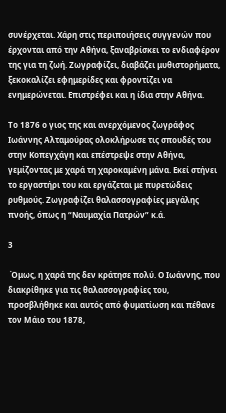συνέρχεται. Xάρη στις περιποιήσεις συγγενών που έρχονται από την Aθήνα, ξαναβρίσκει το ενδιαφέρον της για τη ζωή. Ζωγραφίζει, διαβάζει μυθιστορήματα, ξεκοκαλίζει εφημερίδες και φροντίζει να ενημερώνεται. Επιστρέφει και η ίδια στην Αθήνα.

Το 1876 ο γιος της και ανερχόμενος ζωγράφος Ιωάννης Αλταμούρας ολοκλήρωσε τις σπουδές του στην Κοπεγχάγη και επέστρεψε στην Αθήνα, γεμίζοντας με χαρά τη χαροκαμένη μάνα. Εκεί στήνει το εργαστήρι του και εργάζεται με πυρετώδεις ρυθμούς. Ζωγραφίζει θαλασσογραφίες μεγάλης πνοής, όπως η “Ναυμαχία Πατρών” κ.ά.

3

 Όμως, η χαρά της δεν κράτησε πολύ. Ο Ιωάννης, που διακρίθηκε για τις θαλασσογραφίες του, προσβλήθηκε και αυτός από φυματίωση και πέθανε τον Μάιο του 1878,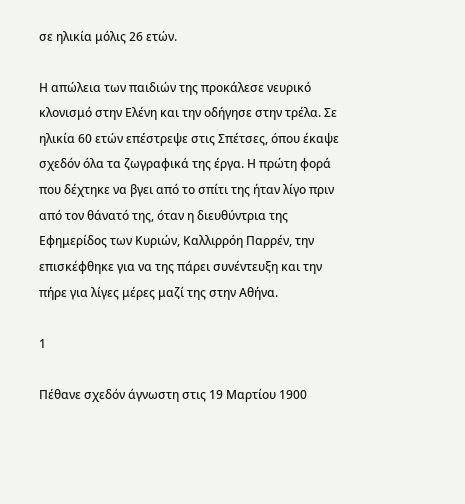σε ηλικία μόλις 26 ετών.

Η απώλεια των παιδιών της προκάλεσε νευρικό κλονισμό στην Ελένη και την οδήγησε στην τρέλα. Σε ηλικία 60 ετών επέστρεψε στις Σπέτσες, όπου έκαψε σχεδόν όλα τα ζωγραφικά της έργα. Η πρώτη φορά που δέχτηκε να βγει από το σπίτι της ήταν λίγο πριν από τον θάνατό της, όταν η διευθύντρια της Εφημερίδος των Κυριών, Καλλιρρόη Παρρέν, την επισκέφθηκε για να της πάρει συνέντευξη και την πήρε για λίγες μέρες μαζί της στην Αθήνα.

1

Πέθανε σχεδόν άγνωστη στις 19 Μαρτίου 1900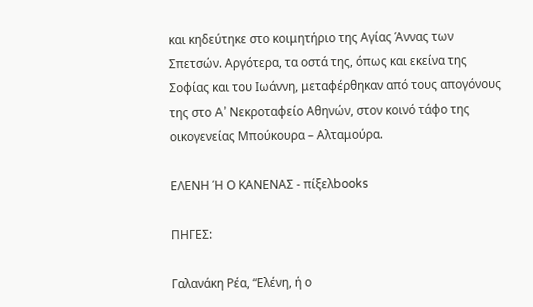και κηδεύτηκε στο κοιμητήριο της Αγίας Άννας των Σπετσών. Αργότερα, τα οστά της, όπως και εκείνα της Σοφίας και του Ιωάννη, μεταφέρθηκαν από τους απογόνους της στο A’ Νεκροταφείο Αθηνών, στον κοινό τάφο της οικογενείας Mπούκουρα – Aλταμούρα.

ΕΛΕΝΗ Ή Ο ΚΑΝΕΝΑΣ - πίξελbooks

ΠΗΓΕΣ:

Γαλανάκη Ρέα, “Ελένη, ή ο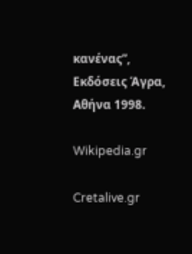κανένας”, Εκδόσεις Άγρα, Αθήνα 1998.

Wikipedia.gr

Cretalive.gr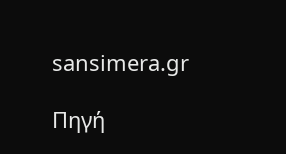sansimera.gr

Πηγή